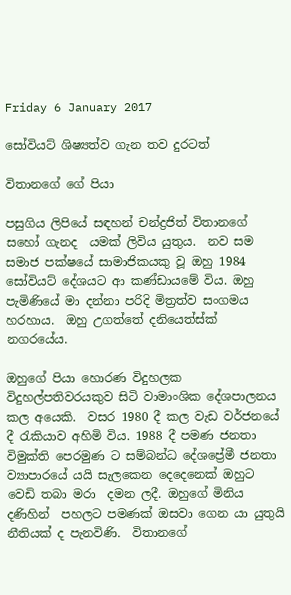Friday 6 January 2017

සෝවියට් ශිෂ්‍යත්ව ගැන තව දුරටත්

විතානගේ ගේ පියා

පසුගිය ලිපියේ සඳහන් චන්ද්‍රජිත් විතානගේ සහෝ ගැනද  යමක් ලිවිය යුතුය.  නව සම සමාජ පක්ෂයේ සාමාජිකයකු වූ ඔහු 1984 සෝවියට් දේශයට ආ කණ්ඩායමේ විය. ඔහු පැමිණියේ මා දන්නා පරිදි මිත්‍රත්ව සංගමය හරහාය.  ඔහු උගත්තේ දනියෙත්ස්ක්  නගරයේය.

ඔහුගේ පියා හොරණ විදුහලක විදුහල්පතිවරයකුව සිටි වාමාංශික දේශපාලනය කල අයෙකි.  වසර 1980 දී කල වැඩ වර්ජනයේ දී රැකියාව අහිමි විය. 1988 දී පමණ ජනතා විමුක්ති පෙරමුණ ට සම්බන්ධ දේශප්‍රේමී ජනතා ව්‍යාපාරයේ යයි සැලකෙන දෙදෙනෙක් ඔහුට වෙඩි තබා මරා  දමන ලදී. ඔහුගේ මිනිය  දණිහින්  පහලට පමණක් ඔසවා ගෙන යා යුතුයි නීතියක් ද පැනවිණි.  විතානගේ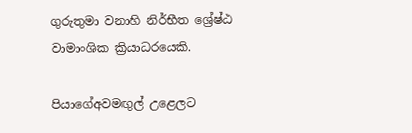ගුරුතුමා වනාහි නිර්භීත ශ්‍රේෂ්ඨ වාමාංශික ක්‍රියාධරයෙකි.

පියාගේඅවමඟුල් උළෙලට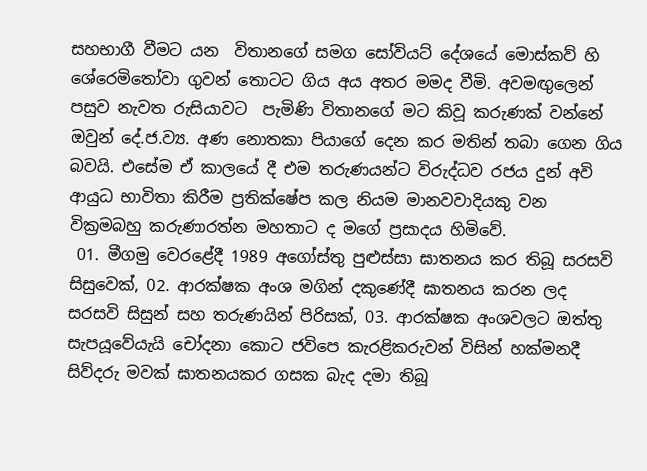සහභාගී වීමට යන  විතානගේ සමග සෝවියට් දේශයේ මොස්කව් හි ශේරෙමිතෝවා ගුවන් තොටට ගිය අය අතර මමද වීමි. අවමඟුලෙන් පසුව නැවත රුසියාවට  පැමිණි විතානගේ මට කිවූ කරුණක් වන්නේ ඔවුන් දේ.ජ.ව්‍ය. අණ නොතකා පියාගේ දෙන කර මතින් තබා ගෙන ගිය බවයි. එසේම ඒ කාලයේ දී එම තරුණයන්ට විරුද්ධව රජය දුන් අවි ආයුධ භාවිතා කිරීම ප්‍රතික්ෂේප කල නියම මානවවාදියකු වන වික්‍රමබහු කරුණාරත්න මහතාට ද මගේ ප්‍රසාදය හිමිවේ.
 01. මීගමු වෙරළේදී 1989 අගෝස්තු පුළුස්සා ඝාතනය කර තිබූ සරසවි සිසුවෙක්, 02. ආරක්ෂක අංශ මගින් දකුණේදී ඝාතනය කරන ලද සරසවි සිසුන් සහ තරුණයින් පිරිසක්, 03. ආරක්ෂක අංශවලට ඔත්තු සැපයූවේයැයි චෝදනා කොට ජවිපෙ කැරළිකරුවන් විසින් හක්මනදී සිව්දරු මවක් ඝාතනයකර ගසක බැද දමා තිබූ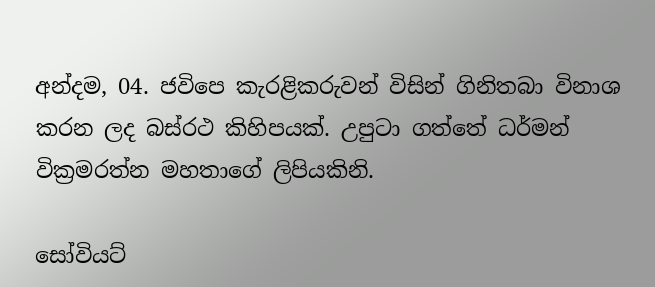අන්දම, 04. ජවිපෙ කැරළිකරුවන් විසින් ගිනිතබා විනාශ කරන ලද බස්රථ කිහිපයක්. උපුටා ගත්තේ ධර්මන් වික්‍රමරත්න මහතාගේ ලිපියකිනි.

සෝවියට්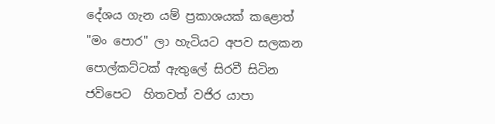දේශය ගැන යම් ප්‍රකාශයක් කළොත් "මං පොර" ලා හැටියට අපව සලකන පොල්කට්ටක් ඇතුලේ සිරවී සිටින ජවිපෙට  හිතවත් වජිර යාපා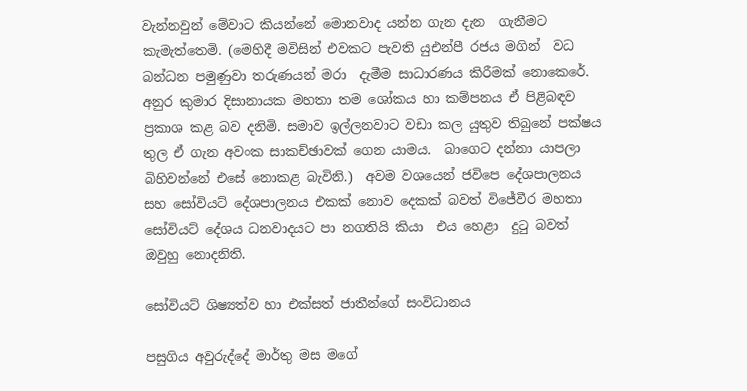වැන්නවුන් මේවාට කියන්නේ මොනවාද යන්න ගැන දැන  ගැනීමට කැමැත්තෙමි. (මෙහිදී මවිසින් එවකට පැවති යුඑන්පී රජය මගින්  වධ බන්ධන පමුණුවා තරුණයන් මරා  දැමීම සාධාරණය කිරීමක් නොකෙරේ. අනුර කුමාර දිසානායක මහතා තම ශෝකය හා කම්පනය ඒ පිළිබඳව  ප්‍රකාශ කළ බව දනිමි. සමාව ඉල්ලනවාට වඩා කල යුතුව තිබුනේ පක්ෂය තුල ඒ ගැන අවංක සාකච්ඡාවක් ගෙන යාමය.  බාගෙට දන්නා යාපලා බිහිවන්නේ එසේ නොකළ බැවිනි.)  අවම වශයෙන් ජවිපෙ දේශපාලනය සහ සෝවියට් දේශපාලනය එකක් නොව දෙකක් බවත් විජේවීර මහතා සෝවියට් දේශය ධනවාදයට පා නගතියි කියා  එය හෙළා  දුටු බවත් ඔවුහු නොදනිති.

සෝවියට් ශිෂ්‍යත්ව හා එක්සත් ජාතීන්ගේ සංවිධානය

පසුගිය අවුරුද්දේ මාර්තු මස මගේ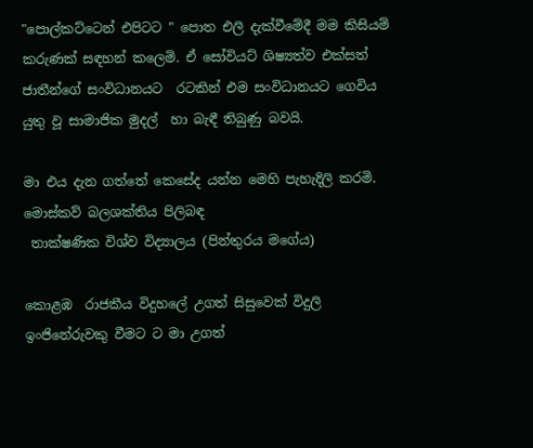"පොල්කට්ටෙන් එපිටට " පොත එලි දැක්වීමේදී මම කිසියම් කරුණක් සඳහන් කලෙමි. ඒ සෝවියට් ශිෂ්‍යත්ව එක්සත් ජාතීන්ගේ සංවිධානයට  රටකින් එම සංවිධානයට ගෙවිය  යුතු වූ සාමාජික මුදල්  හා බැඳී තිබුණු බවයි.

මා එය දැන ගත්තේ කෙසේද යන්න මෙහි පැහැදිලි කරමි.
මොස්කව් බලශක්තිය පිලිබඳ
 තාක්ෂණික විශ්ව විද්‍යාලය (පින්තුරය මගේය)

කොළඹ  රාජකීය විදුහලේ උගත් සිසුවෙක් විදුලි ඉංජිනේරුවකු වීමට ට මා උගත්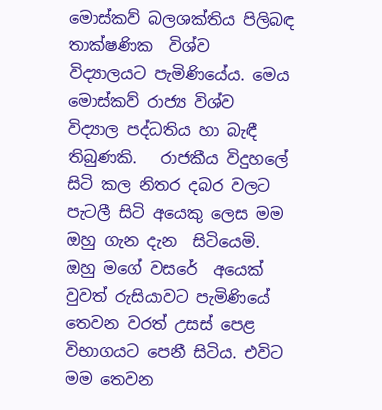මොස්කව් බලශක්තිය පිලිබඳ තාක්ෂණික  විශ්ව විද්‍යාලයට පැමිණියේය. මෙය මොස්කව් රාජ්‍ය විශ්ව විද්‍යාල පද්ධතිය හා බැඳී තිබුණකි.   රාජකීය විදුහලේ සිටි කල නිතර දබර වලට පැටලී සිටි අයෙකු ලෙස මම ඔහු ගැන දැන  සිටියෙමි. ඔහු මගේ වසරේ  අයෙක් වුවත් රුසියාවට පැමිණියේ තෙවන වරත් උසස් පෙළ විභාගයට පෙනී සිටිය. එවිට මම තෙවන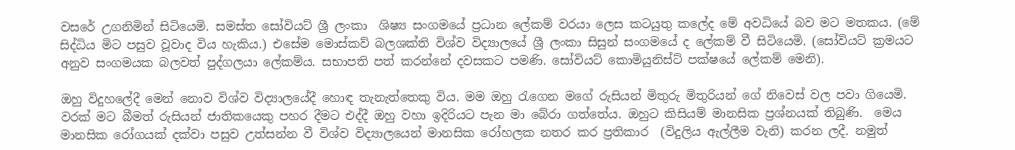වසරේ උගනිමින් සිටියෙමි. සමස්ත සෝවියට් ශ්‍රී ලංකා  ශිෂ්‍ය සංගමයේ ප්‍රධාන ලේකම් වරයා ලෙස කටයුතු කලේද මේ අවධියේ බව මට මතකය. (මේ සිද්ධිය මිට පසුව වූවාද විය හැකිය.) එසේම මොස්කව් බලශක්ති විශ්ව විද්‍යාලයේ ශ්‍රී ලංකා සිසුන් සංගමයේ ද ලේකම් වී සිටියෙමි. (සෝවියට් ක්‍රමයට අනුව සංගමයක බලවත් පුද්ගලයා ලේකම්ය. සභාපති පත් කරන්නේ දවසකට පමණි. සෝවියට් කොමියුනිස්ට් පක්ෂයේ ලේකම් මෙනි).

ඔහු විදුහලේදී මෙන් නොව විශ්ව විද්‍යාලයේදී හොඳ තැනැත්තෙකු විය. මම ඔහු රැගෙන මගේ රුසියන් මිතුරු මිතුරියන් ගේ නිවෙස් වල පවා ගියෙමි. වරක් මට බීමත් රුසියන් ජාතිකයෙකු පහර දීමට එද්දී ඔහු වහා ඉදිරියට පැන මා බේරා ගත්තේය. ඔහුට කිසියම් මානසික ප්‍රශ්නයක් තිබුණි.  මෙය මානසික රෝගයක් දක්වා පසුව උත්සන්න වී විශ්ව විද්‍යාලයෙන් මානසික රෝහලක නතර කර ප්‍රතිකාර  (විදුලිය ඇල්ලීම වැනි) කරන ලදී. නමුත්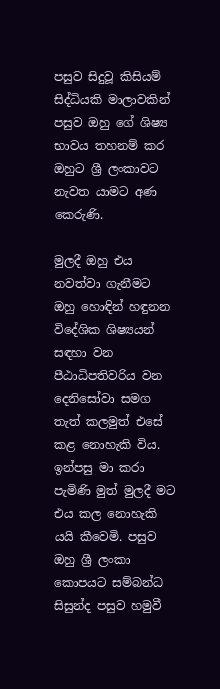පසුව සිදුවූ කිසියම් සිද්ධියකි මාලාවකින් පසුව ඔහු ගේ ශිෂ්‍ය භාවය තහනම් කර ඔහුට ශ්‍රී ලංකාවට නැවත යාමට අණ කෙරුණි.

මුලදී ඔහු එය නවත්වා ගැනීමට ඔහු හොඳින් හඳුනන විදේශික ශිෂ්‍යයන් සඳහා වන පීඨාධිපතිවරිය වන දෙනිසෝවා සමග තැත් කලමුත් එසේ කළ නොහැකි විය. ඉන්පසු මා කරා පැමිණි මුත් මුලදී මට එය කල නොහැකි යයි කීවෙමි. පසුව  ඔහු ශ්‍රී ලංකා කොපයට සම්බන්ධ සිසුන්ද පසුව හමුවී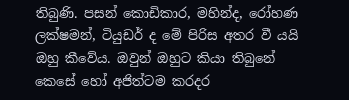තිබුණි. පසන් කොඩිකාර, මහින්ද, රෝහණ ලක්ෂමන්, ටියුඩර් ද මේ පිරිස අතර වී යයි ඔහු කීවේය. ඔවුන් ඔහුට කියා තිබුනේ කෙසේ හෝ අජිත්ටම කරදර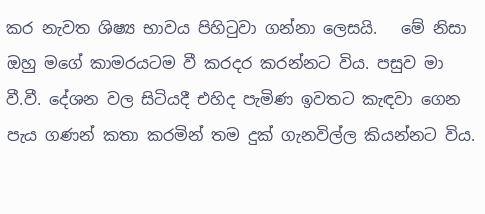කර නැවත ශිෂ්‍ය භාවය පිහිටුවා ගන්නා ලෙසයි.   මේ නිසා ඔහු මගේ කාමරයටම වී කරදර කරන්නට විය. පසුව මා වී.වී. දේශන වල සිටියදී එහිද පැමිණ ඉවතට කැඳවා ගෙන පැය ගණන් කතා කරමින් තම දුක් ගැනවිල්ල කියන්නට විය.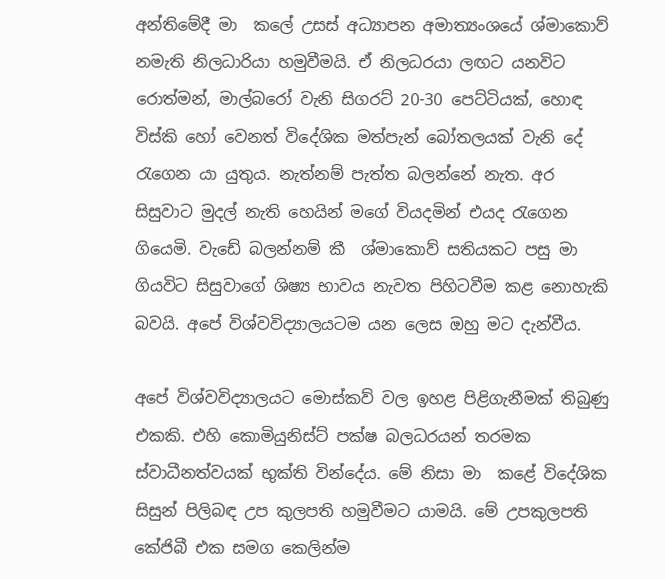අන්තිමේදී මා  කලේ උසස් අධ්‍යාපන අමාත්‍යංශයේ ශ්මාකොව් නමැති නිලධාරියා හමුවීමයි. ඒ නිලධරයා ලඟට යනවිට රොත්මන්, මාල්බරෝ වැනි සිගරට් 20-30 පෙට්ටියක්, හොඳ විස්කි හෝ වෙනත් විදේශික මත්පැන් බෝතලයක් වැනි දේ රැගෙන යා යුතුය. නැත්නම් පැත්ත බලන්නේ නැත. අර සිසුවාට මුදල් නැති හෙයින් මගේ වියදමින් එයද රැගෙන ගියෙමි. වැඩේ බලන්නම් කී  ශ්මාකොව් සතියකට පසු මා ගියවිට සිසුවාගේ ශිෂ්‍ය භාවය නැවත පිහිටවීම කළ නොහැකි බවයි. අපේ විශ්වවිද්‍යාලයටම යන ලෙස ඔහු මට දැන්වීය.

අපේ විශ්වවිද්‍යාලයට මොස්කව් වල ඉහළ පිළිගැනීමක් තිබුණු එකකි. එහි කොමියුනිස්ට් පක්ෂ බලධරයන් තරමක ස්වාධීනත්වයක් භුක්ති වින්දේය. මේ නිසා මා  කළේ විදේශික සිසුන් පිලිබඳ උප කුලපති හමුවීමට යාමයි. මේ උපකුලපති කේජිබී එක සමග කෙලින්ම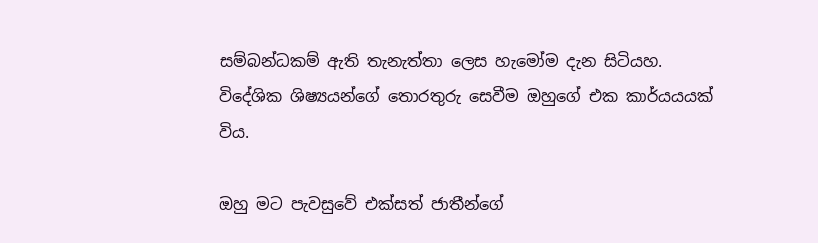සම්බන්ධකම් ඇති තැනැත්තා ලෙස හැමෝම දැන සිටියහ.   විදේශික ශිෂ්‍යයන්ගේ තොරතුරු සෙවීම ඔහුගේ එක කාර්යයයක් විය.

ඔහු මට පැවසුවේ එක්සත් ජාතීන්ගේ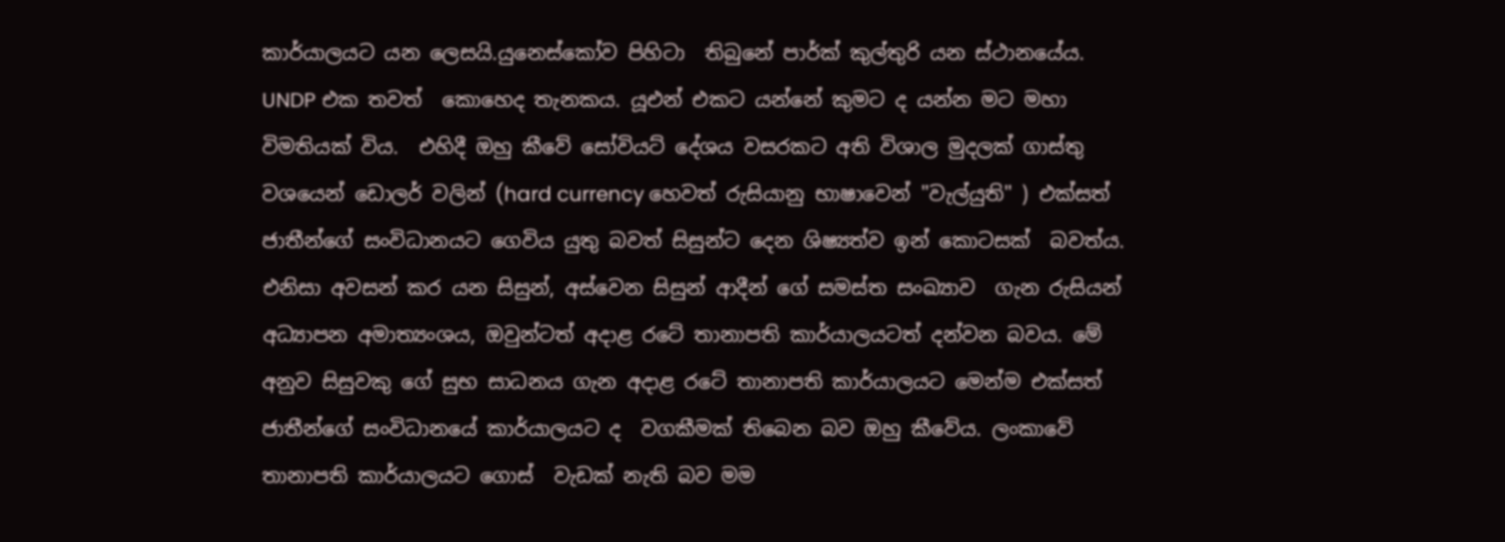කාර්යාලයට යන ලෙසයි.යුනෙස්කෝව පිහිටා  තිබුනේ පාර්ක් කුල්තුරි යන ස්ථානයේය. UNDP එක තවත්  කොහෙද තැනකය. යූඑන් එකට යන්නේ කුමට ද යන්න මට මහා විමතියක් විය.  එහිදී ඔහු කීවේ සෝවියට් දේශය වසරකට අති විශාල මුදලක් ගාස්තු වශයෙන් ඩොලර් වලින් (hard currency හෙවත් රුසියානු භාෂාවෙන් "වැල්යුති" ) එක්සත් ජාතීන්ගේ සංවිධානයට ගෙවිය යුතු බවත් සිසුන්ට දෙන ශිෂ්‍යත්ව ඉන් කොටසක්  බවත්ය. එනිසා අවසන් කර යන සිසුන්, අස්වෙන සිසුන් ආදීන් ගේ සමස්ත සංඛ්‍යාව  ගැන රුසියන් අධ්‍යාපන අමාත්‍යංශය, ඔවුන්ටත් අදාළ රටේ තානාපති කාර්යාලයටත් දන්වන බවය. මේ අනුව සිසුවකු ගේ සුභ සාධනය ගැන අදාළ රටේ තානාපති කාර්යාලයට මෙන්ම එක්සත් ජාතීන්ගේ සංවිධානයේ කාර්යාලයට ද  වගකීමක් තිබෙන බව ඔහු කීවේය. ලංකාවේ  තානාපති කාර්යාලයට ගොස්  වැඩක් නැති බව මම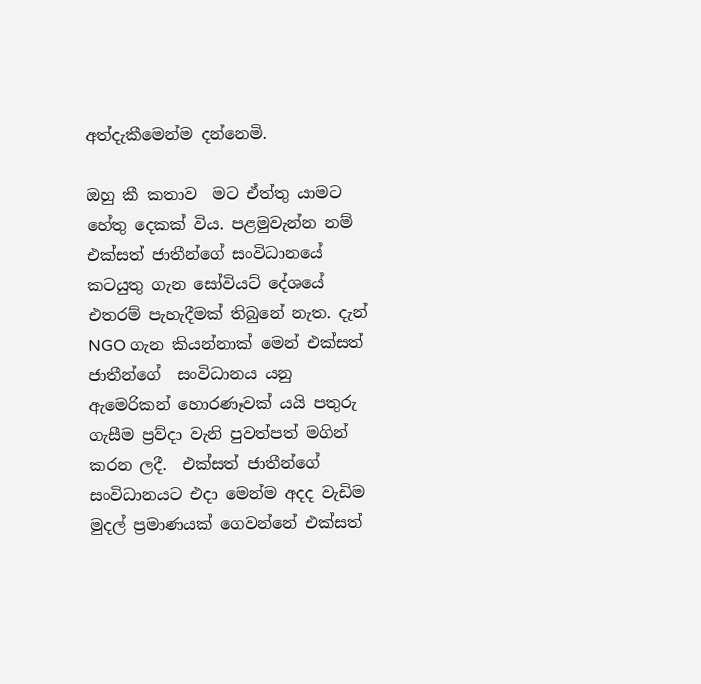අත්දැකීමෙන්ම දන්නෙමි.

ඔහු කී කතාව  මට ඒත්තු යාමට හේතු දෙකක් විය. පළමුවැන්න නම්  එක්සත් ජාතීන්ගේ සංවිධානයේ කටයුතු ගැන සෝවියට් දේශයේ එතරම් පැහැදීමක් තිබුනේ නැත. දැන් NGO ගැන කියන්නාක් මෙන් එක්සත් ජාතීන්ගේ  සංවිධානය යනු ඇමෙරිකන් හොරණෑවක් යයි පතුරු ගැසීම ප්‍රව්දා වැනි පුවත්පත් මගින් කරන ලදී.  එක්සත් ජාතීන්ගේ සංවිධානයට එදා මෙන්ම අදද වැඩිම මුදල් ප්‍රමාණයක් ගෙවන්නේ එක්සත්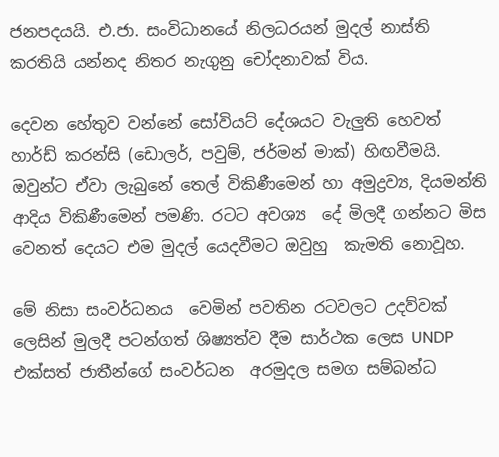ජනපදයයි. එ.ජා. සංවිධානයේ නිලධරයන් මුදල් නාස්ති කරතියි යන්නද නිතර නැගුනු චෝදනාවක් විය.

දෙවන හේතුව වන්නේ සෝවියට් දේශයට වැලුති හෙවත් හාර්ඩ් කරන්සි (ඩොලර්, පවුම්, ජර්මන් මාක්) හිඟවීමයි. ඔවුන්ට ඒවා ලැබුනේ තෙල් විකිණීමෙන් හා අමුද්‍රව්‍ය, දියමන්ති ආදිය විකිණීමෙන් පමණි. රටට අවශ්‍ය  දේ මිලදී ගන්නට මිස  වෙනත් දෙයට එම මුදල් යෙදවීමට ඔවුහු  කැමති නොවූහ.

මේ නිසා සංවර්ධනය  වෙමින් පවතින රටවලට උදව්වක් ලෙසින් මුලදී පටන්ගත් ශිෂ්‍යත්ව දීම සාර්ථක ලෙස UNDP එක්සත් ජාතීන්ගේ සංවර්ධන  අරමුදල සමග සම්බන්ධ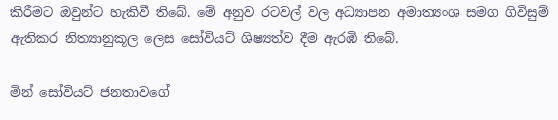කිරීමට ඔවුන්ට හැකිවී තිබේ. මේ අනුව රටවල් වල අධ්‍යාපන අමාත්‍යංශ සමග ගිවිසුම් ඇතිකර නිත්‍යානුකූල ලෙස සෝවියට් ශිෂ්‍යත්ව දීම ඇරඹි තිබේ.

මින් සෝවියට් ජනතාවගේ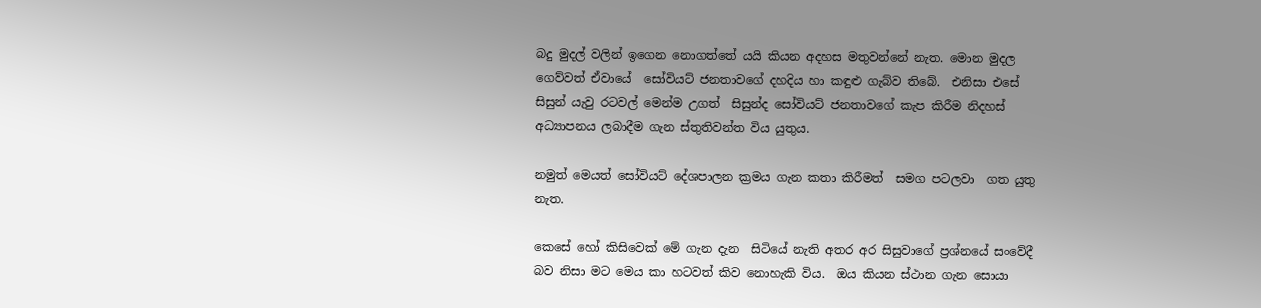බදු මුදල් වලින් ඉගෙන නොගත්තේ යයි කියන අදහස මතුවන්නේ නැත. මොන මුදල ගෙව්වත් ඒවායේ  සෝවියට් ජනතාවගේ දහදිය හා කඳුළු ගැබ්ව තිබේ.  එනිසා එසේ සිසුන් යැවු රටවල් මෙන්ම උගත්  සිසුන්ද සෝවියට් ජනතාවගේ කැප කිරීම නිදහස් අධ්‍යාපනය ලබාදීම ගැන ස්තුතිවන්ත විය යුතුය.

නමුත් මෙයත් සෝවියට් දේශපාලන ක්‍රමය ගැන කතා කිරීමත්  සමග පටලවා  ගත යුතු නැත.

කෙසේ හෝ කිසිවෙක් මේ ගැන දැන  සිටියේ නැති අතර අර සිසුවාගේ ප්‍රශ්නයේ සංවේදී බව නිසා මට මෙය කා හටවත් කිව නොහැකි විය.  ඔය කියන ස්ථාන ගැන සොයා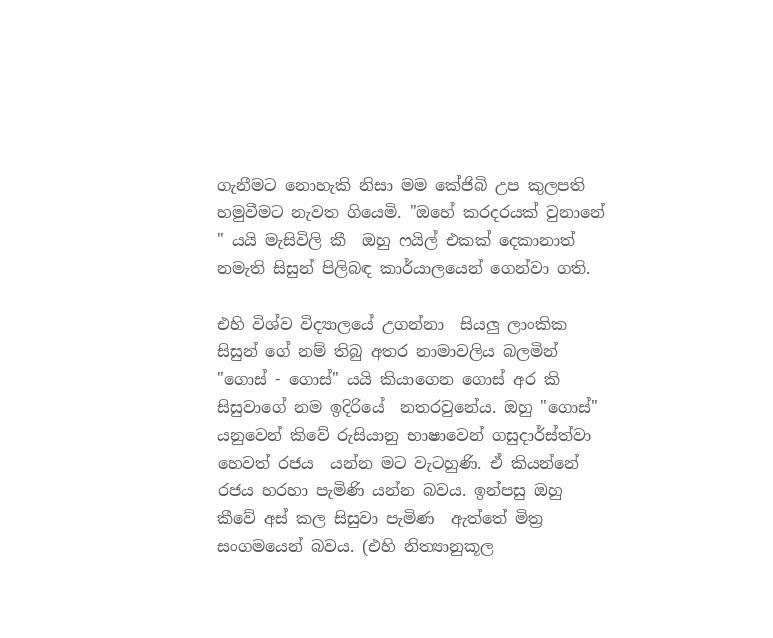ගැනීමට නොහැකි නිසා මම කේජිබි උප කුලපති හමුවීමට නැවත ගියෙමි. "ඔහේ කරදරයක් වුනානේ " යයි මැසිවිලි කී  ඔහු ෆයිල් එකක් දෙකානාත් නමැති සිසුන් පිලිබඳ කාර්යාලයෙන් ගෙන්වා ගති.

එහි විශ්ව විද්‍යාලයේ උගන්නා  සියලු ලාංකික සිසුන් ගේ නම් තිබු අතර නාමාවලිය බලමින් "ගොස්‌ - ගොස්" යයි කියාගෙන ගොස් අර කි සිසුවාගේ නම ඉදිරියේ  නතරවුනේය. ඔහු "ගොස්" යනුවෙන් කිවේ රුසියානු භාෂාවෙන් ගසුදාර්ස්ත්වා හෙවත් රජය  යන්න මට වැටහුණි. ඒ කියන්නේ රජය හරහා පැමිණි යන්න බවය. ඉන්පසු ඔහු කීවේ අස් කල සිසුවා පැමිණ  ඇත්තේ මිත්‍ර සංගමයෙන් බවය. (එහි නිත්‍යානුකූල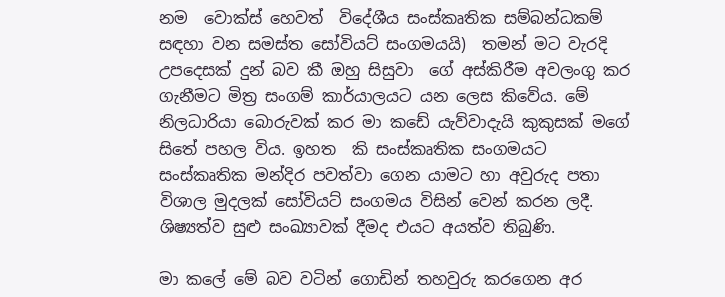නම  වොක්ස් හෙවත්  විදේශීය සංස්කෘතික සම්බන්ධකම් සඳහා වන සමස්ත සෝවියට් සංගමයයි)  තමන් මට වැරදි උපදෙසක් දුන් බව කී ඔහු සිසුවා  ගේ අස්කිරීම අවලංගු කර ගැනීමට මිත්‍ර සංගම් කාර්යාලයට යන ලෙස කිවේය. මේ නිලධාරියා බොරුවක් කර මා කඩේ යැව්වාදැයි කුකුසක් මගේ සිතේ පහල විය. ඉහත  කි සංස්කෘතික සංගමයට සංස්කෘතික මන්දිර පවත්වා ගෙන යාමට හා අවුරුද පතා විශාල මුදලක් සෝවියට් සංගමය විසින් වෙන් කරන ලදී. ශිෂ්‍යත්ව සුළු සංඛ්‍යාවක් දීමද එයට අයත්ව තිබුණි.

මා කලේ මේ බව වටින් ගොඩින් තහවුරු කරගෙන අර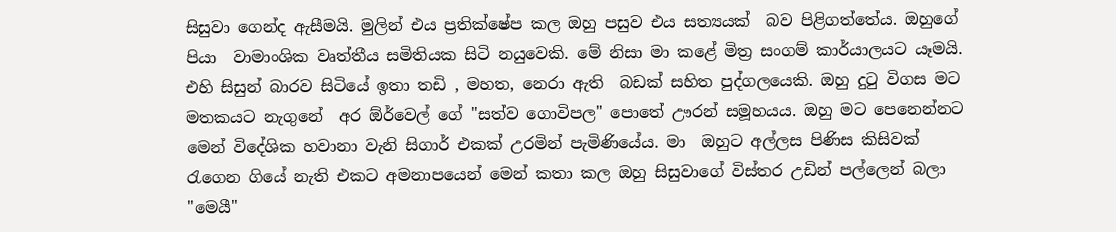සිසුවා ගෙන්ද ඇසීමයි. මුලින් එය ප්‍රතික්ෂේප කල ඔහු පසුව එය සත්‍යයක්  බව පිළිගත්තේය. ඔහුගේ පියා  වාමාංශික වෘත්තීය සමිතියක සිටි නයුවෙකි. මේ නිසා මා කළේ මිත්‍ර සංගම් කාර්යාලයට යෑමයි. එහි සිසුන් බාරව සිටියේ ඉතා තඩි , මහත, නෙරා ඇති  බඩක් සහිත පුද්ගලයෙකි. ඔහු දුටු විගස මට මතකයට නැගුනේ  අර ඕර්වෙල් ගේ "සත්ව ගොවිපල" පොතේ ඌරන් සමූහයය. ඔහු මට පෙනෙන්නට මෙන් විදේශික හවානා වැනි සිගාර් එකක් උරමින් පැමිණියේය. මා  ඔහුට අල්ලස පිණිස කිසිවක් රැගෙන ගියේ නැති එකට අමනාපයෙන් මෙන් කතා කල ඔහු සිසුවාගේ විස්තර උඩින් පල්ලෙන් බලා  "මෙයී"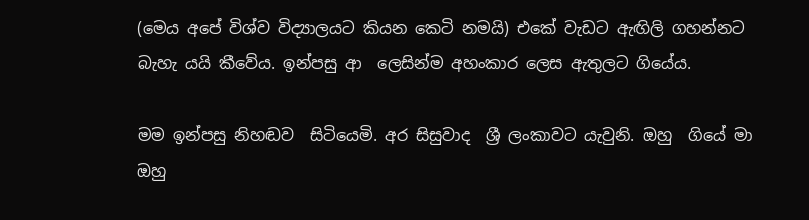(මෙය අපේ විශ්ව විද්‍යාලයට කියන කෙටි නමයි) එකේ වැඩට ඇඟිලි ගහන්නට බැහැ යයි කීවේය. ඉන්පසු ආ  ලෙසින්ම අහංකාර ලෙස ඇතුලට ගියේය.

මම ඉන්පසු නිහඬව  සිටියෙමි. අර සිසුවාද  ශ්‍රී ලංකාවට යැවුනි. ඔහු  ගියේ මා ඔහු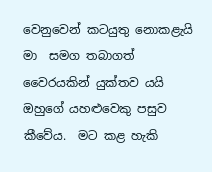වෙනුවෙන් කටයුතු නොකළැයි මා  සමග තබාගත් වෛරයකින් යුක්තව යයි ඔහුගේ යහළුවෙකු පසුව කීවේය.  මට කළ හැකි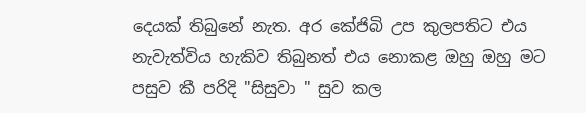දෙයක් තිබුනේ නැත. අර කේජිබි උප කුලපතිට එය නැවැත්විය හැකිව තිබුනත් එය නොකළ ඔහු ඔහු මට පසුව කී පරිදි "සිසුවා " සුව කල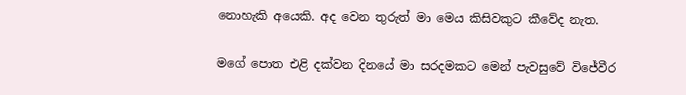නොහැකි අයෙකි. අද වෙන තුරුත් මා මෙය කිසිවකුට කීවේද නැත.

මගේ පොත එළි දක්වන දිනයේ මා සරදමකට මෙන් පැවසුවේ විජේවීර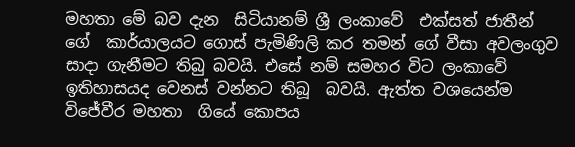මහතා මේ බව දැන  සිටියානම් ශ්‍රී ලංකාවේ  එක්සත් ජාතීන් ගේ  කාර්යාලයට ගොස් පැමිණිලි කර තමන් ගේ වීසා අවලංගුව සාදා ගැනීමට තිබු බවයි. එසේ නම් සමහර විට ලංකාවේ ඉතිහාසයද වෙනස් වන්නට තිබූ  බවයි. ඇත්ත වශයෙන්ම විජේවීර මහතා  ගියේ කොපය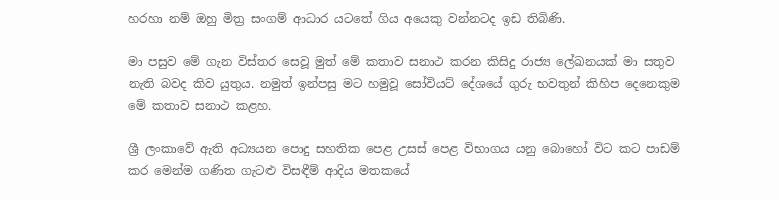හරහා නම් ඔහු මිත්‍ර සංගම් ආධාර යටතේ ගිය අයෙකු වන්නටද ඉඩ තිබිණි.

මා පසුව මේ ගැන විස්තර සෙවූ මුත් මේ කතාව සනාථ කරන කිසිදු රාජ්‍ය ලේඛනයක් මා සතුව නැති බවද කිව යුතුය. නමුත් ඉන්පසු මට හමුවූ සෝවියට් දේශයේ ගුරු භවතුන් කිහිප දෙනෙකුම මේ කතාව සනාථ කළහ.

ශ්‍රී ලංකාවේ ඇති අධ්‍යයන පොදු සහතික පෙළ උසස් පෙළ විභාගය යනු බොහෝ විට කට පාඩම් කර මෙන්ම ගණිත ගැටළු විසඳීම් ආදිය මතකයේ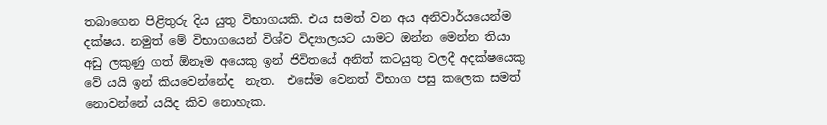තබාගෙන පිළිතුරු දිය යුතු විභාගයකි. එය සමත් වන අය අනිවාර්යයෙන්ම දක්ෂය. නමුත් මේ විභාගයෙන් විශ්ව විද්‍යාලයට යාමට ඔන්න මෙන්න තියා අඩු ලකුණු ගත් ඕනෑම අයෙකු ඉන් ජිවිතයේ අනිත් කටයුතු වලදී අදක්ෂයෙකු වේ යයි ඉන් කියවෙන්නේද  නැත.  එසේම වෙනත් විභාග පසු කලෙක සමත් නොවන්නේ යයිද කිව නොහැක.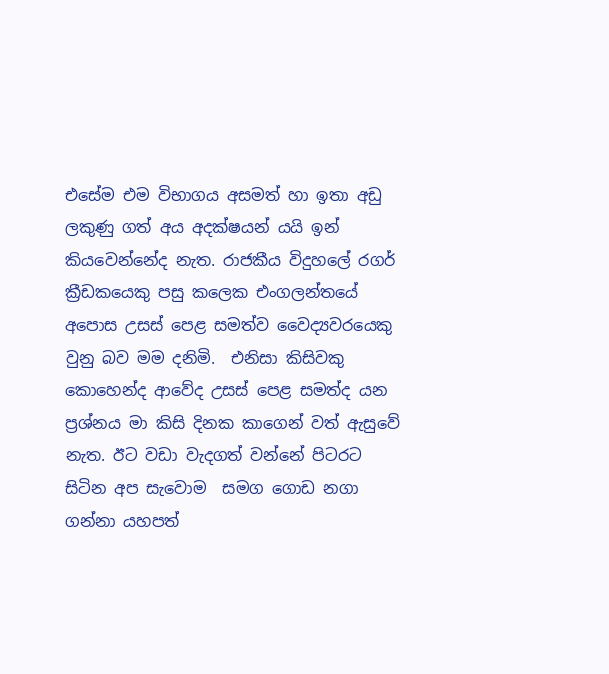එසේම එම විභාගය අසමත් හා ඉතා අඩු ලකුණු ගත් අය අදක්ෂයන් යයි ඉන් කියවෙන්නේද නැත. රාජකීය විදුහලේ රගර් ක්‍රීඩකයෙකු පසු කලෙක එංගලන්තයේ අපොස උසස් පෙළ සමත්ව වෛද්‍යවරයෙකු වුනු බව මම දනිමි.  එනිසා කිසිවකු කොහෙන්ද ආවේද උසස් පෙළ සමත්ද යන ප්‍රශ්නය මා කිසි දිනක කාගෙන් වත් ඇසුවේ නැත. ඊට වඩා වැදගත් වන්නේ පිටරට සිටින අප සැවොම  සමග ගොඩ නගා ගන්නා යහපත්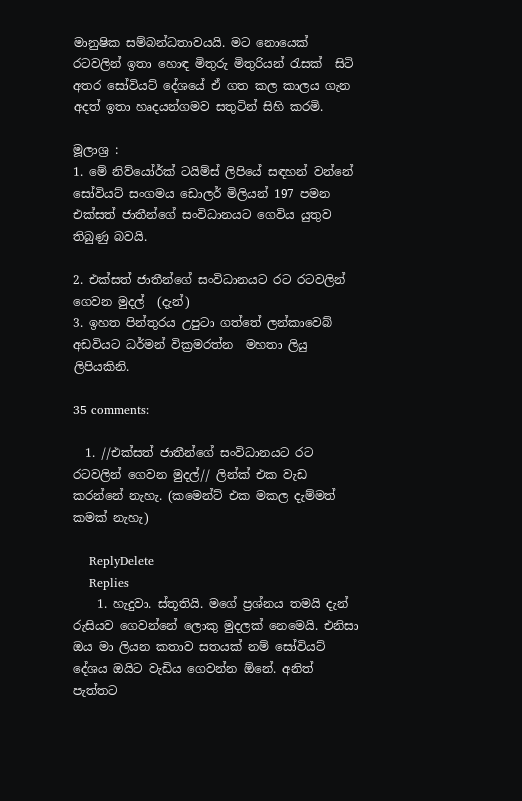මානුෂික සම්බන්ධතාවයයි. මට නොයෙක් රටවලින් ඉතා හොඳ මිතුරු මිතුරියන් රැසක්  සිටි අතර සෝවියට් දේශයේ ඒ ගත කල කාලය ගැන අදත් ඉතා හෘදයන්ගමව සතුටින් සිහි කරමි.

මූලාශ්‍ර :
1. මේ නිව්යෝර්ක් ටයිම්ස් ලිපියේ සඳහන් වන්නේ සෝවියට් සංගමය ඩොලර් මිලියන් 197 පමන  එක්සත් ජාතීන්ගේ සංවිධානයට ගෙවිය යුතුව තිබුණු බවයි.

2. එක්සත් ජාතීන්ගේ සංවිධානයට රට රටවලින් ගෙවන මුදල්  (දැන්)
3. ඉහත පින්තුරය උපුටා ගත්තේ ලන්කාවෙබ් අඩවියට ධර්මන් වික්‍රමරත්න  මහතා ලියු ලිපියකිනි.

35 comments:

  1. //එක්සත් ජාතීන්ගේ සංවිධානයට රට රටවලින් ගෙවන මුදල්// ලින්ක් එක වැඩ කරන්නේ නැහැ. (කමෙන්ට් එක මකල දැම්මත් කමක් නැහැ)

    ReplyDelete
    Replies
    1. හැදුවා. ස්තූතියි. මගේ ප්‍රශ්නය තමයි දැන් රුසියව ගෙවන්නේ ලොකු මුදලක් නෙමෙයි. එනිසා ඔය මා ලියන කතාව සතයක් නම් සෝවියට් දේශය ඔයිට වැඩිය ගෙවන්න ඕනේ. අනිත් පැත්තට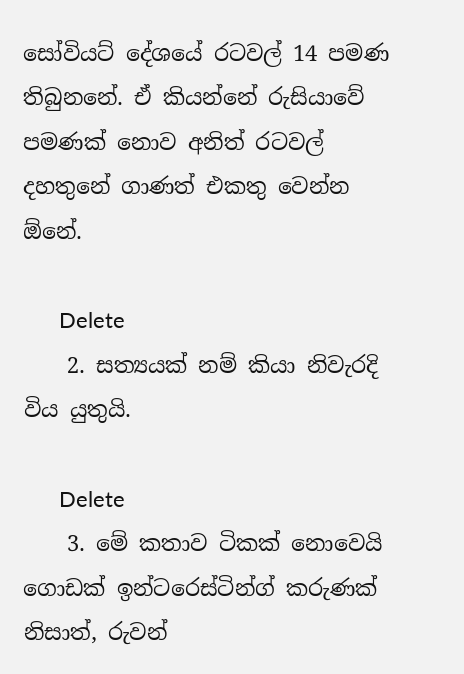සෝවියට් දේශයේ රටවල් 14 පමණ තිබුනනේ. ඒ කියන්නේ රුසියාවේ පමණක් නොව අනිත් රටවල් දහතුනේ ගාණත් එකතු වෙන්න ඕනේ.

      Delete
    2. සත්‍යයක්‌ නම් කියා නිවැරදි විය යුතුයි.

      Delete
    3. මේ කතාව ටිකක් නොවෙයි ගොඩක් ඉන්ටරෙස්ටින්ග් කරුණක් නිසාත්, රුවන්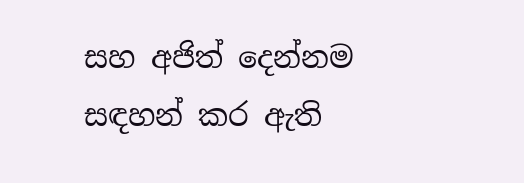සහ අජිත් දෙන්නම සඳහන් කර ඇති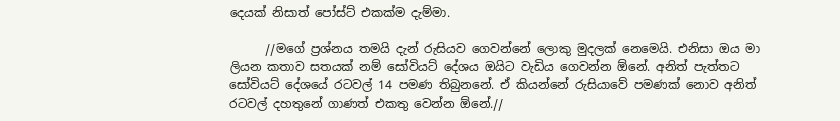දෙයක් නිසාත් පෝස්ට් එකක්ම දැම්මා.

      //මගේ ප්‍රශ්නය තමයි දැන් රුසියව ගෙවන්නේ ලොකු මුදලක් නෙමෙයි. එනිසා ඔය මා ලියන කතාව සතයක් නම් සෝවියට් දේශය ඔයිට වැඩිය ගෙවන්න ඕනේ. අනිත් පැත්තට සෝවියට් දේශයේ රටවල් 14 පමණ තිබුනනේ. ඒ කියන්නේ රුසියාවේ පමණක් නොව අනිත් රටවල් දහතුනේ ගාණත් එකතු වෙන්න ඕනේ.//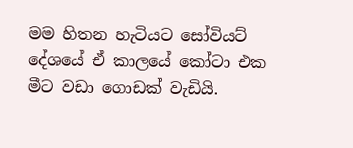මම හිතන හැටියට සෝවියට් දේශයේ ඒ කාලයේ කෝටා එක මීට වඩා ගොඩක් වැඩියි.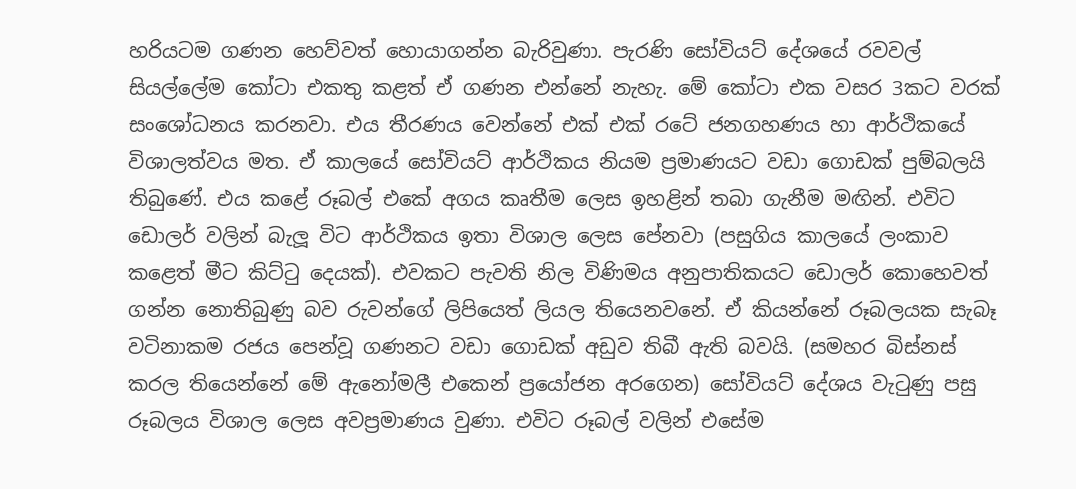හරියටම ගණන හෙව්වත් හොයාගන්න බැරිවුණා. පැරණි සෝවියට් දේශයේ රවවල් සියල්ලේම කෝටා එකතු කළත් ඒ ගණන එන්නේ නැහැ. මේ කෝටා එක වසර 3කට වරක් සංශෝධනය කරනවා. එය තීරණය වෙන්නේ එක් එක් රටේ ජනගහණය හා ආර්ථිකයේ විශාලත්වය මත. ඒ කාලයේ සෝවියට් ආර්ථිකය නියම ප්‍රමාණයට වඩා ගොඩක් පුම්බලයි තිබුණේ. එය කළේ රූබල් එකේ අගය කෘතීම ලෙස ඉහළින් තබා ගැනීම මඟින්. එවිට ඩොලර් වලින් බැලූ විට ආර්ථිකය ඉතා විශාල ලෙස පේනවා (පසුගිය කාලයේ ලංකාව කළෙත් මීට කිට්ටු දෙයක්). එවකට පැවති නිල විණිමය අනුපාතිකයට ඩොලර් කොහෙවත් ගන්න නොතිබුණු බව රුවන්ගේ ලිපියෙත් ලියල තියෙනවනේ. ඒ කියන්නේ රූබලයක සැබෑ වටිනාකම රජය පෙන්වූ ගණනට වඩා ගොඩක් අඩුව තිබී ඇති බවයි. (සමහර බිස්නස් කරල තියෙන්නේ මේ ඇනෝමලී එකෙන් ප්‍රයෝජන අරගෙන) සෝවියට් දේශය වැටුණු පසු රූබලය විශාල ලෙස අවප්‍රමාණය වුණා. එවිට රූබල් වලින් එසේම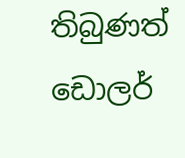තිබුණත් ඩොලර්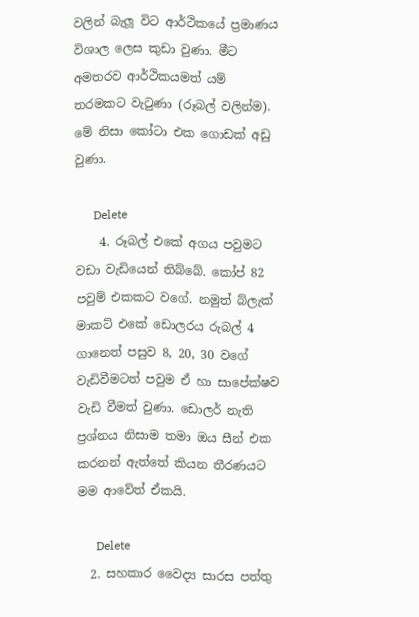වලින් බැලූ විට ආර්ථිකයේ ප්‍රමාණය විශාල ලෙස කුඩා වුණා. මීට අමතරව ආර්ථිකයමත් යම් තරමකට වැටුණා (රූබල් වලින්ම). මේ නිසා කෝටා එක ගොඩක් අඩු වුණා.

      Delete
    4. රූබල් එකේ අගය පවුමට වඩා වැඩියෙන් තිබ්බේ. කෝප් 82 පවුම් එකකට වගේ. නමුත් බ්ලැක් මාකට් එකේ ඩොලරය රුබල් 4 ගානෙත් පසුව 8, 20, 30 වගේ වැඩිවීමටත් පවුම ඒ හා සාපේක්ෂව වැඩි වීමත් වුණා. ඩොලර් නැති ප්‍රශ්නය නිසාම තමා ඔය සීන් එක කරනන් ඇත්තේ කියන තීරණයට මම ආවේත් ඒකයි.

      Delete
  2. සහකාර වෛද්‍ය සාරස පත්තු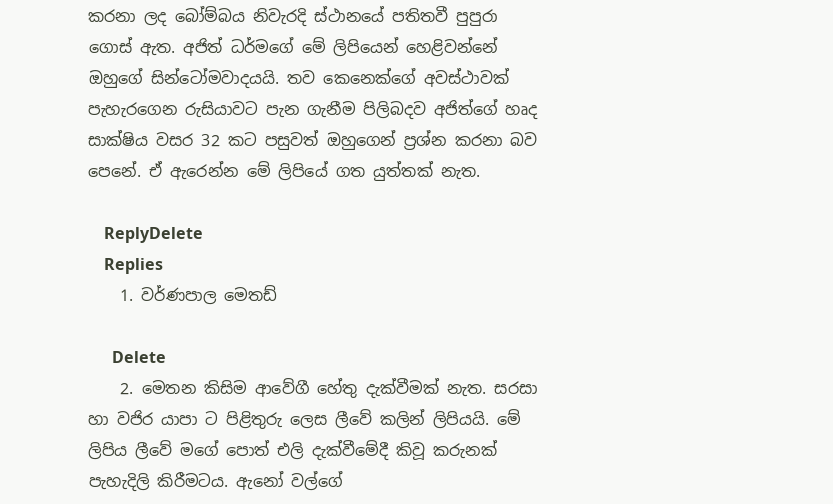කරනා ලද බෝම්බය නිවැරදි ස්ථානයේ පතිතවී පුපුරා ගොස් ඇත. අජිත් ධර්මගේ මේ ලිපියෙන් හෙළිවන්නේ ඔහුගේ සින්ටෝමවාදයයි. තව කෙනෙක්ගේ අවස්ථාවක් පැහැරගෙන රුසියාවට පැන ගැනීම පිලිබදව අජිත්ගේ හෘද සාක්ෂිය වසර 32 කට පසුවත් ඔහුගෙන් ප්‍රශ්න කරනා බව පෙනේ. ඒ ඇරෙන්න මේ ලිපියේ ගත යුත්තක් නැත.

    ReplyDelete
    Replies
    1. වර්ණපාල මෙතඩ්

      Delete
    2. මෙතන කිසිම ආවේගී හේතු දැක්වීමක් නැත. සරසා හා වජිර යාපා ට පිළිතුරු ලෙස ලීවේ කලින් ලිපියයි. මේ ලිපිය ලීවේ මගේ පොත් එලි දැක්වීමේදී කිවූ කරුනක් පැහැදිලි කිරීමටය. ඇනෝ වල්ගේ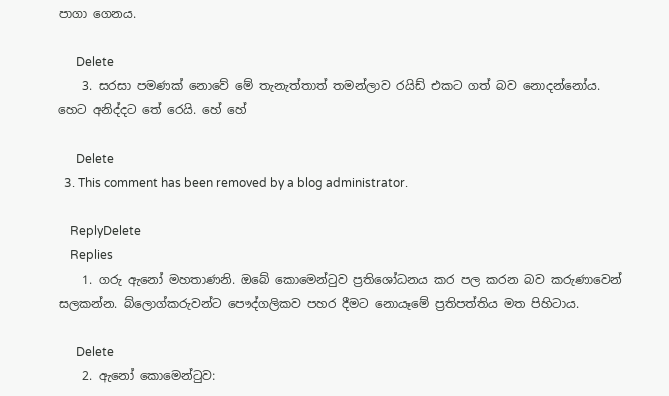පාගා ගෙනය.

      Delete
    3. සරසා පමණක් නොවේ මේ තැනැත්තාත් තමන්ලාව රයිඩ් එකට ගත් බව නොදන්නෝය. හෙට අනිද්දට තේ රෙයි. හේ හේ

      Delete
  3. This comment has been removed by a blog administrator.

    ReplyDelete
    Replies
    1. ගරු ඇනෝ මහතාණනි. ඔබේ කොමෙන්ටුව ප්‍රතිශෝධනය කර පල කරන බව කරුණාවෙන් සලකන්න. බ්ලොග්කරුවන්ට පෞද්ගලිකව පහර දීම‍ට නොයෑමේ ප්‍රතිපත්තිය මත පිහිටාය.

      Delete
    2. ඇනෝ කොමෙන්ටුව: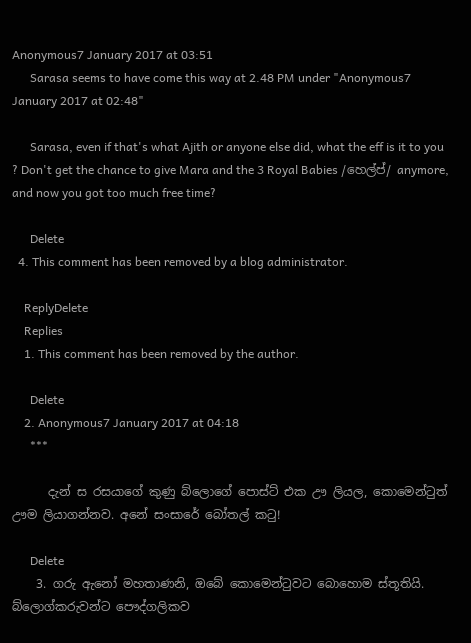Anonymous7 January 2017 at 03:51
      Sarasa seems to have come this way at 2.48 PM under "Anonymous7 January 2017 at 02:48"

      Sarasa, even if that's what Ajith or anyone else did, what the eff is it to you ? Don't get the chance to give Mara and the 3 Royal Babies /හෙල්ප්/ anymore, and now you got too much free time?

      Delete
  4. This comment has been removed by a blog administrator.

    ReplyDelete
    Replies
    1. This comment has been removed by the author.

      Delete
    2. Anonymous7 January 2017 at 04:18
      ***

      දැන් ස රසයාගේ කුණු බ්ලොගේ පොස්ට් එක ඌ ලියල, කොමෙන්ටුත් ඌම ලියාගන්නව. අනේ සංසාරේ බෝතල් කටු!

      Delete
    3. ගරු ඇනෝ මහතාණනි, ඔබේ කොමෙන්ටුවට බොහොම ස්තූතියි. බ්ලොග්කරුවන්ට පෞද්ගලිකව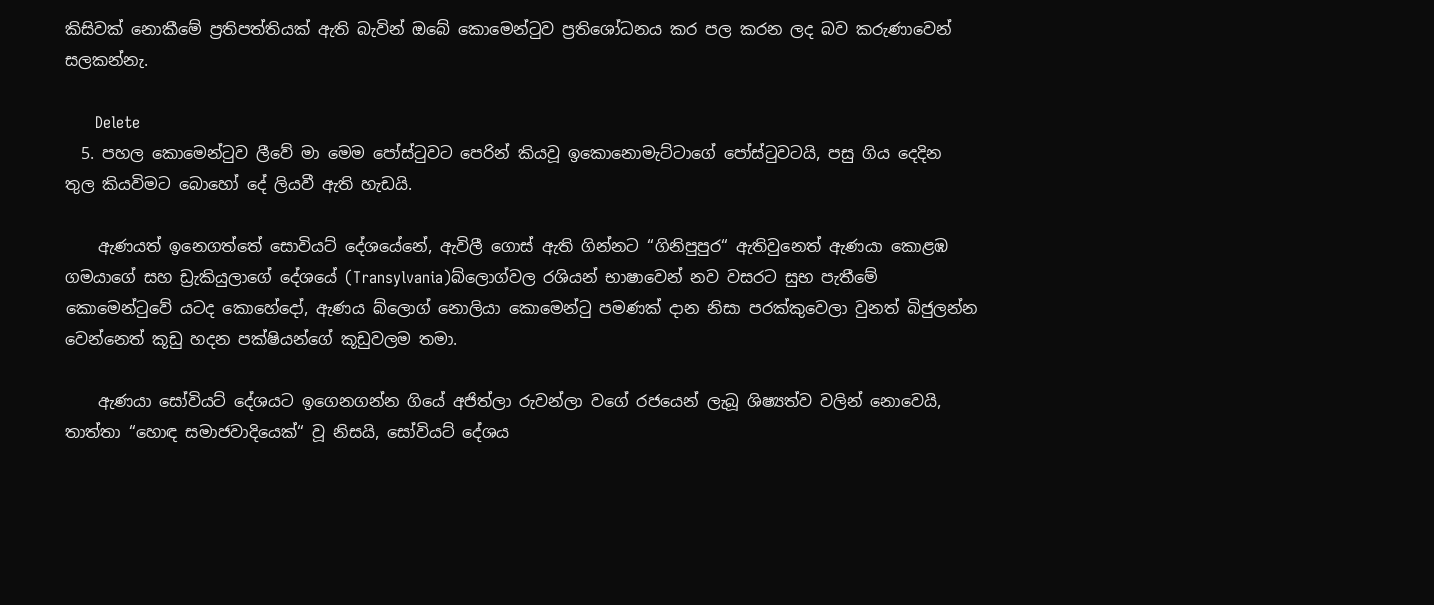කිසිවක් නොකීමේ ප්‍රතිපත්තියක් ඇති බැවින් ඔබේ කොමෙන්ටුව ප්‍රතිශෝධනය කර පල කරන ලද බව කරුණාවෙන් සලකන්නැ.

      Delete
  5. පහල කොමෙන්ටුව ලීවේ මා මෙම පෝස්ටුවට පෙරින් කියවූ ඉකොනොමැට්ටාගේ පෝස්ටුවටයි, පසු ගිය දෙදින තුල කියවිමට බොහෝ දේ ලියවී ඇති හැඩයි.

    ඇණයත් ඉනෙගත්තේ සොවියට් දේශයේනේ, ඇවිලී ගොස් ඇති ගින්නට “ගිනිපුපුර“ ඇතිවුනෙත් ඇණයා කොළඹ ගමයාගේ සහ ඩ්‍රැකියුලාගේ දේශයේ (Transylvania)බ්ලොග්වල රශියන් භාෂාවෙන් නව වසරට සුභ පැතීමේ කොමෙන්ටුවේ යටද කොහේදෝ, ඇණය බ්ලොග් නොලියා කොමෙන්ටු පමණක් දාන නිසා පරක්කුවෙලා වුනත් බිජුලන්න වෙන්නෙත් කූඩු හදන පක්ෂියන්ගේ කූඩුවලම තමා.

    ඇණයා සෝවියට් දේශයට ඉගෙනගන්න ගියේ අජිත්ලා රුවන්ලා වගේ රජයෙන් ලැබූ ශිෂ්‍යත්ව වලින් නොවෙයි, තාත්තා “හොඳ සමාජවාදියෙක්“ වූ නිසයි, සෝවියට් දේශය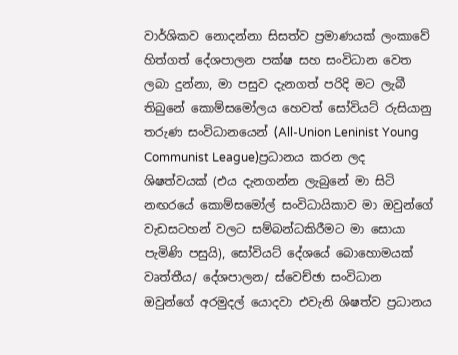වාර්ශිකව නොදන්නා සිසත්ව ප්‍රමාණයක් ලංකාවේ හිත්ගත් දේශපාලන පක්ෂ සහ සංවිධාන වෙත ලබා දුන්නා, මා පසුව දැනගත් පරිදි මට ලැබී තිබුනේ කොම්සමෝලය හෙවත් සෝවියට් රුසියානු තරුණ සංවිධානයෙන් (All-Union Leninist Young Communist League)ප්‍රධානය කරන ලද ශිෂත්වයක් (එය දැනගන්න ලැබුනේ මා සිටි නඟරයේ කොම්සමෝල් සංවිධායිකාව මා ඔවුන්ගේ වැඩසටහන් වලට සම්බන්ධකිරීමට මා සොයා පැමිණි පසුයි), සෝවියට් දේශයේ බොහොමයක් වෘත්තීය/ දේශපාලන/ ස්වෙච්ඡා සංවිධාන ඔවුන්ගේ අරමුදල් යොදවා එවැනි ශිෂත්ව ප්‍රධානය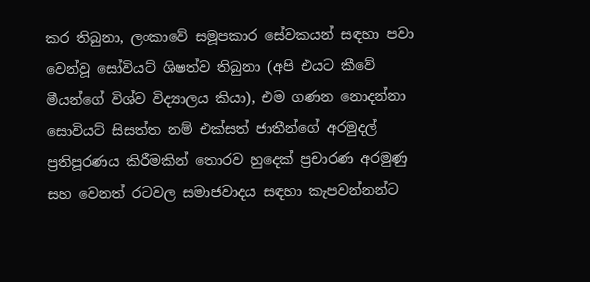කර තිබුනා, ලංකාවේ සමූපකාර සේවකයන් සඳහා පවා වෙන්වූ සෝවියට් ශිෂත්ව තිබුනා (අපි එයට කීවේ මීයන්ගේ විශ්ව විද්‍යාලය කියා), එම ගණන නොදන්නා සොවියට් සිසත්ත නම් එක්සත් ජාතීන්ගේ අරමුදල් ප්‍රතිපූරණය කිරීමකින් තොරව හුදෙක් ප්‍රචාරණ අරමුණු සහ වෙනත් රටවල සමාජවාදය සඳහා කැපවන්නන්ට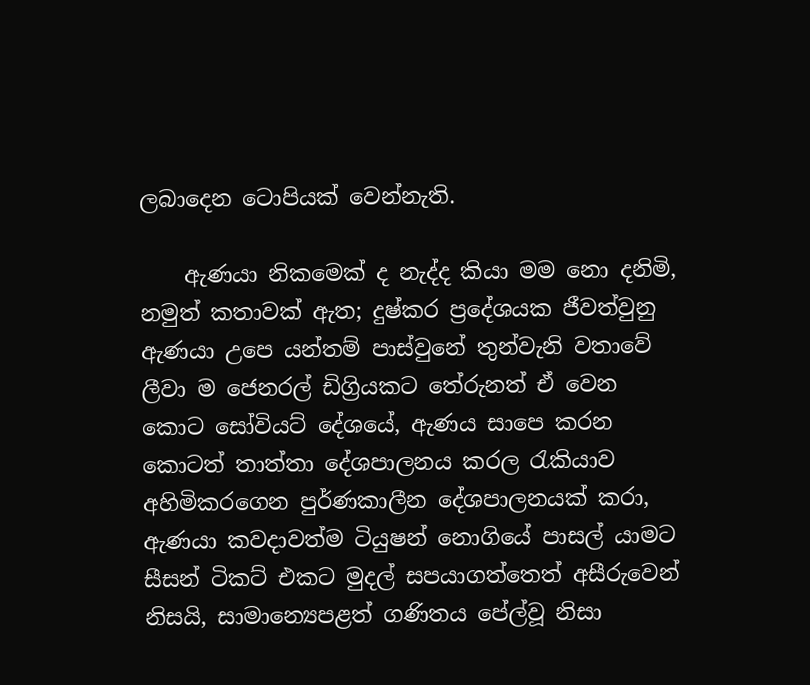ලබාදෙන ටොපියක් වෙන්නැති.

    ඇණයා නිකමෙක් ද නැද්ද කියා මම නො දනිමි, නමුත් කතාවක් ඇත; දුෂ්කර ප්‍රදේශයක ජීවත්වුනු ඇණයා උපෙ යන්තම් පාස්වුනේ තුන්වැනි වතාවේ ලීවා ම ජෙනරල් ඩිග්‍රියකට තේරුනත් ඒ වෙන කොට සෝවියට් දේශයේ, ඇණය සාපෙ කරන කොටත් තාත්තා දේශපාලනය කරල රැකියාව අහිමිකරගෙන පුර්ණකාලීන දේශපාලනයක් කරා, ඇණයා කවදාවත්ම ටියුෂන් නොගියේ පාසල් යාමට සීසන් ටිකට් එකට මුදල් සපයාගත්තෙත් අසීරුවෙන් නිසයි, සාමාන්‍යෙපළත් ගණිතය පේල්වූ නිසා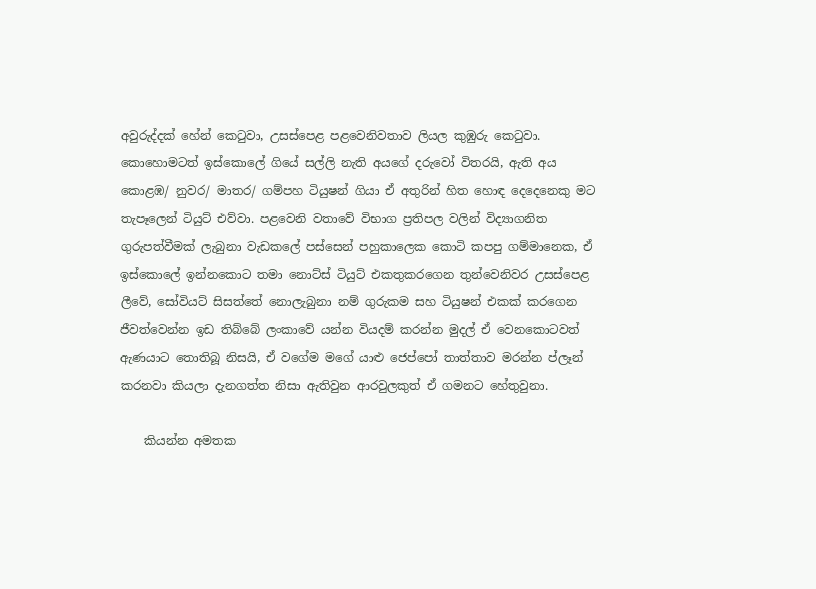අවුරුද්දක් හේන් කෙටුවා, උසස්පෙළ පළවෙනිවතාව ලියල කුඹුරු කෙටුවා. කොහොමටත් ඉස්කොලේ ගියේ සල්ලි නැති අයගේ දරුවෝ විතරයි, ඇති අය කොළඹ/ නුවර/ මාතර/ ගම්පහ ටියුෂන් ගියා ඒ අතුරින් හිත හොඳ දෙදෙනෙකු මට තැපෑලෙන් ටියුට් එව්වා. පළවෙනි වතාවේ විභාග ප්‍රතිපල වලින් විද්‍යාගනිත ගුරුපත්වීමක් ලැබුනා වැඩකලේ පස්සෙන් පහුකාලෙක කොටි කපපු ගම්මානෙක, ඒ ඉස්කොලේ ඉන්නකොට තමා නොට්ස් ටියුට් එකතුකරගෙන තුන්වෙනිවර උසස්පෙළ ලීවේ, සෝවියට් සිසත්තේ නොලැබුනා නම් ගුරුකම සහ ටියුෂන් එකක් කරගෙන ජීවත්වෙන්න ඉඩ තිබ්බේ ලංකාවේ යන්න වියදම් කරන්න මුදල් ඒ වෙනකොටවත් ඇණයාට තොතිබූ නිසයි, ඒ වගේම මගේ යාළු ජෙප්පෝ තාත්තාව මරන්න ප්ලෑන් කරනවා කියලා දැනගත්ත නිසා ඇතිවුන ආරවුලකුත් ඒ ගමනට හේතුවුනා.

    කියන්න අමතක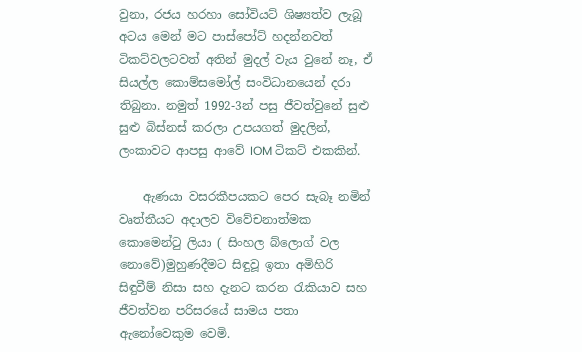වුනා, රජය හරහා සෝවියට් ශිෂ්‍යත්ව ලැබූ අටය මෙන් මට පාස්පෝට් හදන්නවත් ටිකට්වලටවත් අතින් මුදල් වැය වුනේ නෑ, ඒ සියල්ල කොම්සමෝල් සංවිධානයෙන් දරා තිබුනා. නමුත් 1992-3න් පසු ජීවත්වුනේ සුළු සුළු බිස්නස් කරලා උපයගත් මුදලින්, ලංකාවට ආපසු ආවේ IOM ටිකට් එකකින්.

    ඇණයා වසරකීපයකට පෙර සැබෑ නමින් වෘත්තීයට අදාලව විවේචනාත්මක කොමෙන්ටු ලියා ( සිංහල බ්ලොග් වල නොවේ)මුහුණදීමට සිඳුවූ ඉතා අමිහිරි සිඳුවීම් නිසා සහ දැනට කරන රැකියාව සහ ජීවත්වන පරිසරයේ සාමය පතා ඇනෝවෙකුම වෙමි.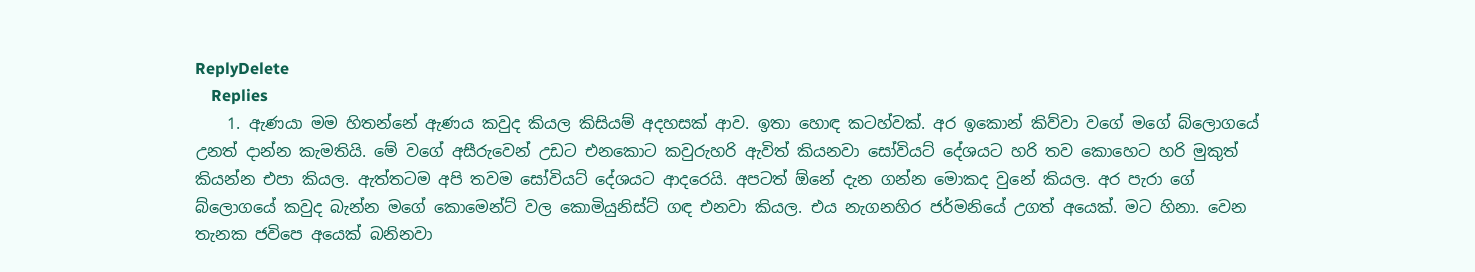ReplyDelete
    Replies
    1. ඇණයා මම හිතන්නේ ඇණය කවුද කියල කිසියම් අදහසක් ආව. ඉතා හොඳ කටහ්වක්. අර ඉකොන් කිව්වා වගේ මගේ බ්ලොගයේ උනත් දාන්න කැමතියි. මේ වගේ අසීරුවෙන් උඩට එනකොට කවුරුහරි ඇවිත් කියනවා සෝවියට් දේශයට හරි තව කොහෙට හරි මුකුත් කියන්න එපා කියල. ඇත්තටම අපි තවම සෝවියට් දේශයට ආදරෙයි. අපටත් ඕනේ දැන ගන්න මොකද වුනේ කියල. අර පැරා ගේ බ්ලොගයේ කවුද බැන්න මගේ කොමෙන්ට් වල කොමියුනිස්ට් ගඳ එනවා කියල. එය නැගනහිර ජර්මනියේ උගත් අයෙක්. මට හිනා. වෙන තැනක ජවිපෙ අයෙක් බනිනවා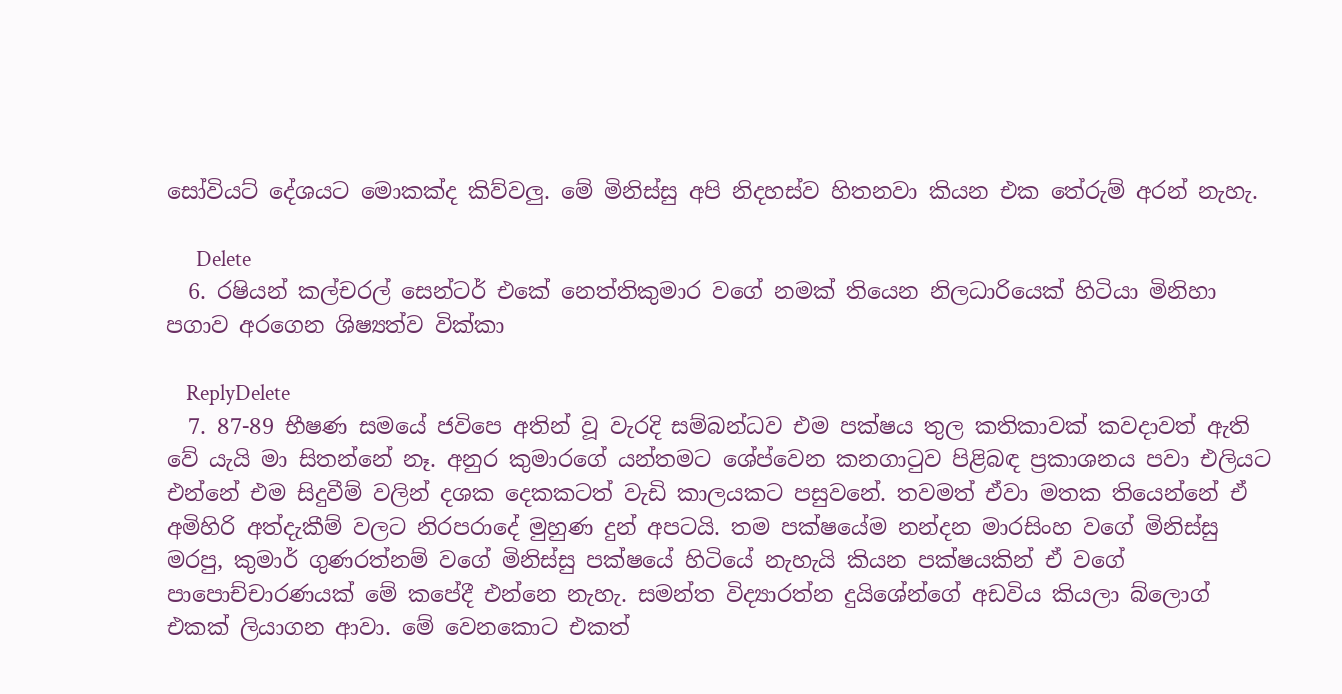සෝවියට් දේශයට මොකක්ද කිව්වලු. මේ මිනිස්සු අපි නිදහස්ව හිතනවා කියන එක තේරුම් අරන් නැහැ.

      Delete
  6. රෂියන් කල්චරල් සෙන්ටර් එකේ නෙත්තිකුමාර වගේ නමක් තියෙන නිලධාරියෙක් හිටියා මිනිහා පගාව අරගෙන ශිෂ්‍යත්ව වික්කා

    ReplyDelete
  7. 87-89 භීෂණ සමයේ ජවිපෙ අතින් වූ වැරදි සම්බන්ධව එම පක්ෂය තුල කතිකාවක් කවදාවත් ඇති වේ යැයි මා සිතන්නේ නෑ. අනුර කුමාරගේ යන්තමට ශේප්වෙන කනගාටුව පිළිබඳ ප්‍රකාශනය පවා එලියට එන්නේ එම සිදුවීම් වලින් දශක දෙකකටත් වැඩි කාලයකට පසුවනේ. තවමත් ඒවා මතක තියෙන්නේ ඒ අමිහිරි අත්දැකීම් වලට නිරපරාදේ මුහුණ දුන් අපටයි. තම පක්ෂයේම නන්දන මාරසිංහ වගේ මිනිස්සු මරපු, කුමාර් ගුණරත්නම් වගේ මිනිස්සු පක්ෂයේ හිටියේ නැහැයි කියන පක්ෂයකින් ඒ වගේ පාපොච්චාරණයක් මේ කපේදී එන්නෙ නැහැ. සමන්ත විද්‍යාරත්න දුයිශේන්ගේ අඩවිය කියලා බ්ලොග් එකක් ලියාගන ආවා. මේ වෙනකොට එකත්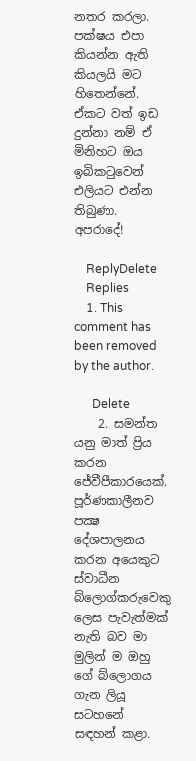නතර කරලා. පක්ෂය එපා කියන්න ඇති කියලයි මට හිතෙන්නේ. ඒකට වත් ඉඩ දුන්නා නම් ඒ මිනිහට ඔය ඉබිකටුවෙන් එලියට එන්න තිබුණා. අපරාදේ!

    ReplyDelete
    Replies
    1. This comment has been removed by the author.

      Delete
    2. සමන්ත යනු මාත් ප්‍රිය කරන ජේවීපීකාරයෙක්. පූර්ණකාලීනව පක්‍ෂ දේශපාලනය කරන අයෙකුට ස්වාධීන බ්ලොග්කරුවෙකු ලෙස පැවැත්මක් නැති බව මා මුලින් ම ඔහු ගේ බ්ලොගය ගැන ලියූ සටහනේ සඳහන් කළා.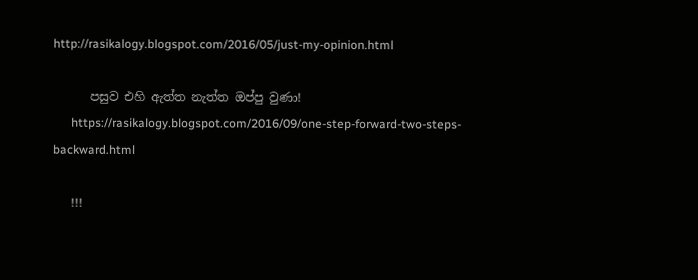http://rasikalogy.blogspot.com/2016/05/just-my-opinion.html

      පසුව එහි ඇත්ත නැත්ත ඔප්පු වුණා!
      https://rasikalogy.blogspot.com/2016/09/one-step-forward-two-steps-backward.html

      !!!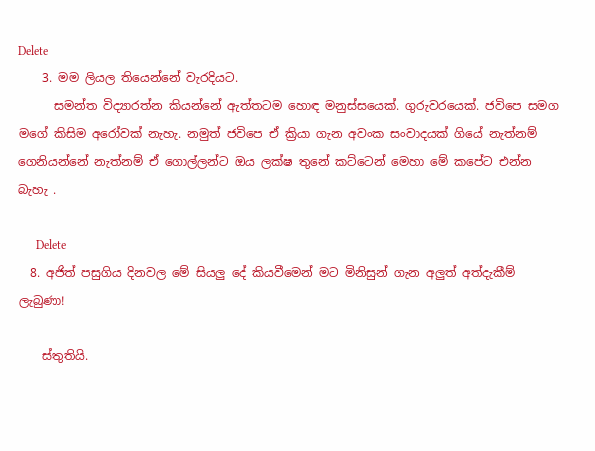Delete
    3. මම ලියල තියෙන්නේ වැරදියට.
      සමන්ත විද්‍යාරත්න කියන්නේ ඇත්තටම හොඳ මනුස්සයෙක්. ගුරුවරයෙක්. ජවිපෙ සමග මගේ කිසිම අරෝවක් නැහැ. නමුත් ජවිපෙ ඒ ක්‍රියා ගැන අවංක සංවාදයක් ගියේ නැත්නම් ගෙනියන්නේ නැත්නම් ඒ ගොල්ලන්ට ඔය ලක්ෂ තුනේ කට්ටෙන් මෙහා මේ කපේට එන්න බැහැ .

      Delete
  8. අජිත් පසුගිය දිනවල මේ සියලු දේ කියවීමෙන් මට මිනිසුන් ගැන අලුත් අත්දැකීම් ලැබුණා!

    ස්තුතියි.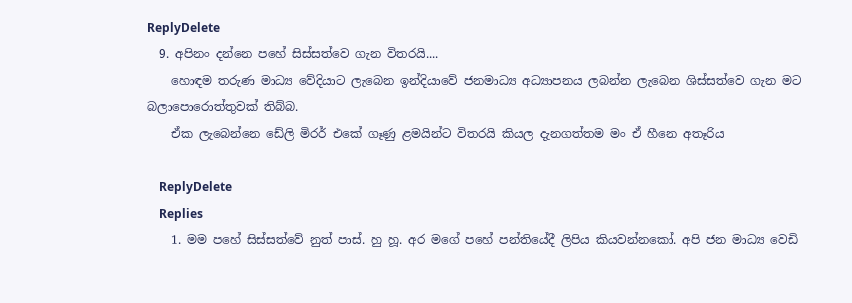ReplyDelete
  9. අපිනං දන්නෙ පහේ සිස්සත්වෙ ගැන විතරයි....
    හොඳම තරුණ මාධ්‍ය වේදියාට ලැබෙන ඉන්දියාවේ ජනමාධ්‍ය අධ්‍යාපනය ලබන්න ලැබෙන ශිස්සත්වෙ ගැන මට බලාපොරොත්තුවක් තිබ්බ.
    ඒක ලැබෙන්නෙ ඩේලි මිරර් එකේ ගෑණු ළමයින්ට විතරයි කියල දැනගත්තම මං ඒ හීනෙ අතෑරිය

    ReplyDelete
    Replies
    1. මම පහේ සිස්සත්වේ නුත් පාස්. හු හූ. අර මගේ පහේ පන්තියේදී ලිපිය කියවන්නකෝ. අපි ජන මාධ්‍ය වෙඩි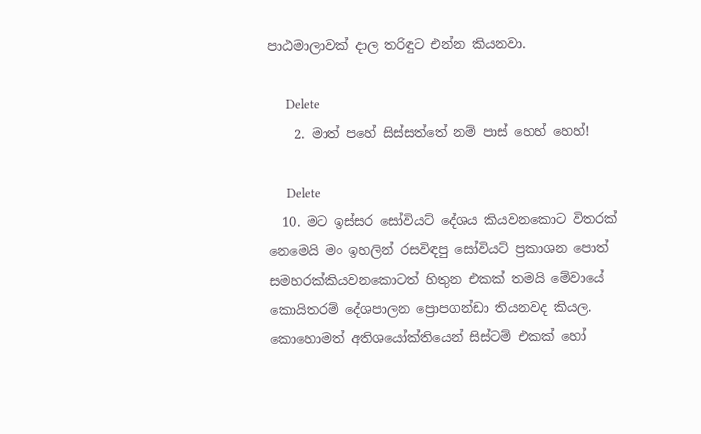පාඨමාලාවක් දාල තරිඳුට එන්න කියනවා.

      Delete
    2. මාත් පහේ සිස්සත්තේ නම් පාස් හෙහ් හෙහ්!

      Delete
  10. මට ඉස්සර සෝවියට් දේශය කියවනකොට විතරක් නෙමෙයි මං ඉහලින් රසවිඳපු සෝවියට් ප්‍රකාශන පොත් සමහරක්කියවනකොටත් හිතුන එකක් තමයි මේවායේ කොයිතරම් දේශපාලන ප්‍රොපගන්ඩා තියනවද කියල. කොහොමත් අතිශයෝක්තියෙන් සිස්ටම් එකක් හෝ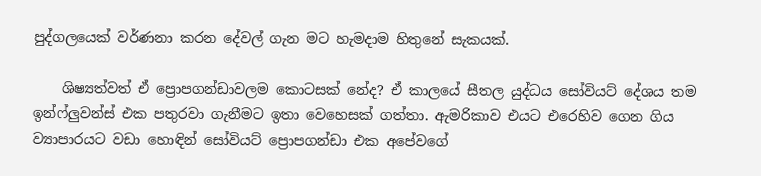පුද්ගලයෙක් වර්ණනා කරන දේවල් ගැන මට හැමදාම හිතුනේ සැකයක්.

    ශිෂ්‍යත්වත් ඒ ප්‍රොපගන්ඩාවලම කොටසක් නේද? ඒ කාලයේ සීතල යුද්ධය සෝවියට් දේශය තම ඉන්ෆ්ලුවන්ස් එක පතුරවා ගැනීමට ඉතා වෙහෙසක් ගත්තා. ඇමරිකාව එයට එරෙහිව ගෙන ගිය ව්‍යාපාරයට වඩා හොඳින් සෝවියට් ප්‍රොපගන්ඩා එක අපේවගේ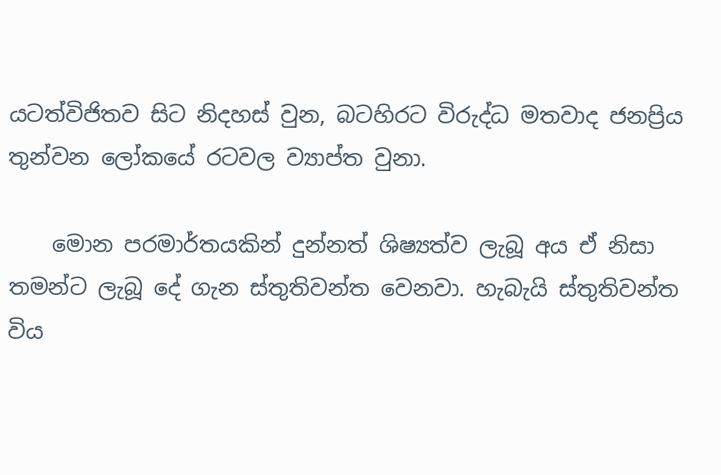යටත්විජිතව සිට නිදහස් වුන, බටහිරට විරුද්ධ මතවාද ජනප්‍රිය තුන්වන ලෝකයේ රටවල ව්‍යාප්ත වුනා.

    මොන පරමාර්තයකින් දුන්නත් ශිෂ්‍යත්ව ලැබූ අය ඒ නිසා තමන්ට ලැබූ දේ ගැන ස්තුතිවන්ත වෙනවා. හැබැයි ස්තුතිවන්ත විය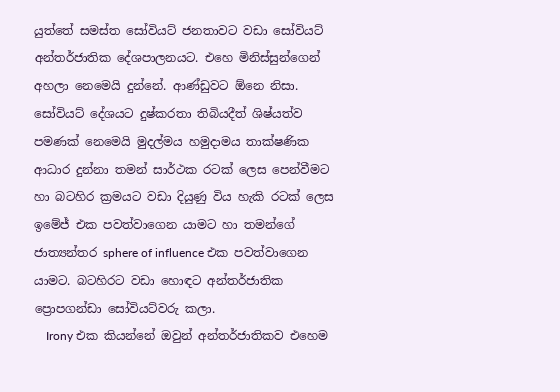යුත්තේ සමස්ත සෝවියට් ජනතාවට වඩා සෝවියට් අන්තර්ජාතික දේශපාලනයට. එහෙ මිනිස්සුන්ගෙන් අහලා නෙමෙයි දුන්නේ. ආණ්ඩුවට ඕනෙ නිසා. සෝවියට් දේශයට දුෂ්කරතා තිබියදීත් ශිෂ්යත්ව පමණක් නෙමෙයි මුදල්මය හමුදාමය තාක්ෂණික ආධාර දුන්නා තමන් සාර්ථක රටක් ලෙස පෙන්වීමට හා බටහිර ක්‍රමයට වඩා දියුණු විය හැකි රටක් ලෙස ඉමේජ් එක පවත්වාගෙන යාමට හා තමන්ගේ ජාත්‍යන්තර sphere of influence එක පවත්වාගෙන යාමට. බටහිරට වඩා හොඳට අන්තර්ජාතික ප්‍රොපගන්ඩා සෝවියට්වරු කලා.
    Irony එක කියන්නේ ඔවුන් අන්තර්ජාතිකව එහෙම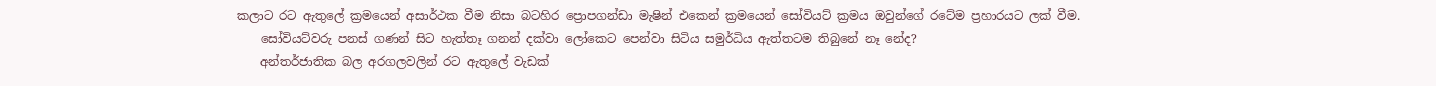කලාට රට ඇතුලේ ක්‍රමයෙන් අසාර්ථක වීම නිසා බටහිර ප්‍රොපගන්ඩා මැෂින් එකෙන් ක්‍රමයෙන් සෝවියට් ක්‍රමය ඔවුන්ගේ රටේම ප්‍රහාරයට ලක් වීම.
    සෝවියට්වරු පනස් ගණන් සිට හැත්තෑ ගනන් දක්වා ලෝකෙට පෙන්වා සිටිය සමුර්ධිය ඇත්තටම තිබුනේ නෑ නේද?
    අන්තර්ජාතික බල අරගලවලින් රට ඇතුලේ වැඩක්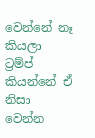වෙන්නේ නෑ කියලා ට්‍රම්ප් කියන්නේ ඒ නිසා වෙන්න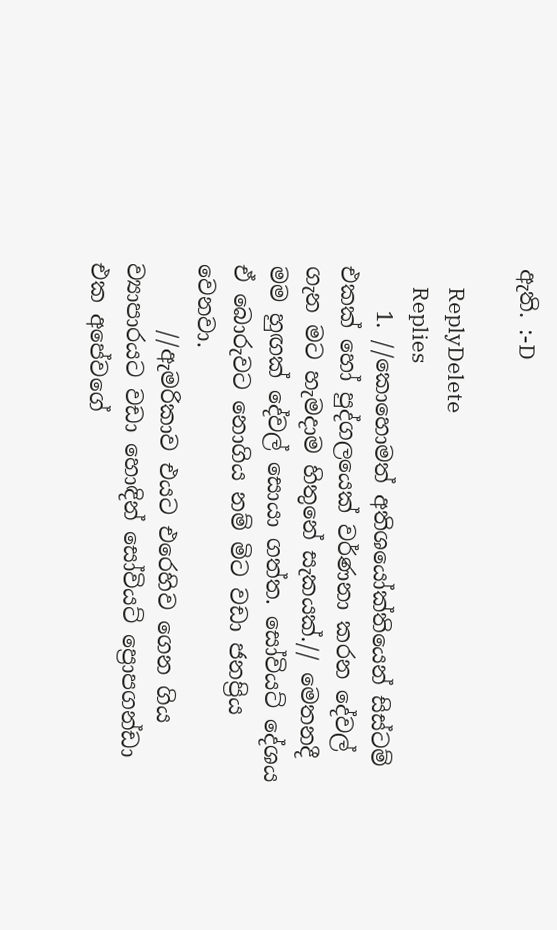ඇති. :-D

    ReplyDelete
    Replies
    1. //කොහොමත් අතිශයෝක්තියෙන් සිස්ටම් එකක් හෝ පුද්ගලයෙක් වර්ණනා කරන දේවල් ගැන මට හැමදාම හිතුනේ සැකයක්.// මෙතනදී මම හුඟක් දේවල් සොයා ගත්ත. සෝවියට් දේශය ඒ බොරුවට නොගිය නම් මිට වඩා ජනප්‍රිය වෙනවා.
      //ඇමරිකාව එයට එරෙහිව ගෙන ගිය ව්‍යාපාරයට වඩා හොඳින් සෝවියට් ප්‍රොපගන්ඩා එක අපේවගේ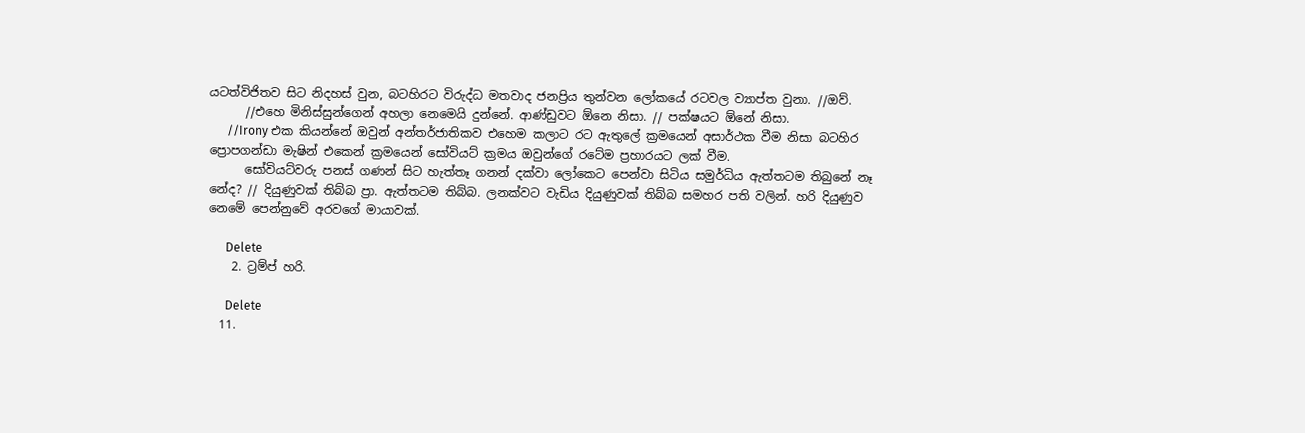යටත්විජිතව සිට නිදහස් වුන, බටහිරට විරුද්ධ මතවාද ජනප්‍රිය තුන්වන ලෝකයේ රටවල ව්‍යාප්ත වුනා. //ඔව්.
      //එහෙ මිනිස්සුන්ගෙන් අහලා නෙමෙයි දුන්නේ. ආණ්ඩුවට ඕනෙ නිසා. // පක්ෂයට ඕනේ නිසා.
      //Irony එක කියන්නේ ඔවුන් අන්තර්ජාතිකව එහෙම කලාට රට ඇතුලේ ක්‍රමයෙන් අසාර්ථක වීම නිසා බටහිර ප්‍රොපගන්ඩා මැෂින් එකෙන් ක්‍රමයෙන් සෝවියට් ක්‍රමය ඔවුන්ගේ රටේම ප්‍රහාරයට ලක් වීම.
      සෝවියට්වරු පනස් ගණන් සිට හැත්තෑ ගනන් දක්වා ලෝකෙට පෙන්වා සිටිය සමුර්ධිය ඇත්තටම තිබුනේ නෑ නේද? // දියුණුවක් තිබ්බ ප්‍රා. ඇත්තටම තිබ්බ. ලනක්වට වැඩිය දියුණුවක් තිබ්බ සමහර පති වලින්. හරි දියුණුව නෙමේ පෙන්නුවේ අරවගේ මායාවක්.

      Delete
    2. ට්‍රම්ප් හරි.

      Delete
  11.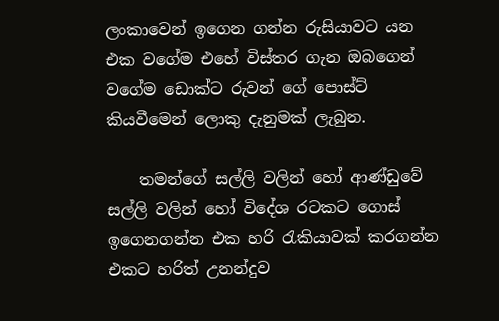ලංකාවෙන් ඉගෙන ගන්න රුසියාවට යන එක වගේම එහේ විස්තර ගැන ඔබගෙන් වගේම ඩොක්ට රුවන් ගේ පොස්ට් කියවීමෙන් ලොකු දැනුමක් ලැබුන.

    තමන්ගේ සල්ලි වලින් හෝ ආණ්ඩුවේ සල්ලි වලින් හෝ විදේශ රටකට ගොස් ඉගෙනගන්න එක හරි රැකියාවක් කරගන්න එකට හරිත් උනන්දුව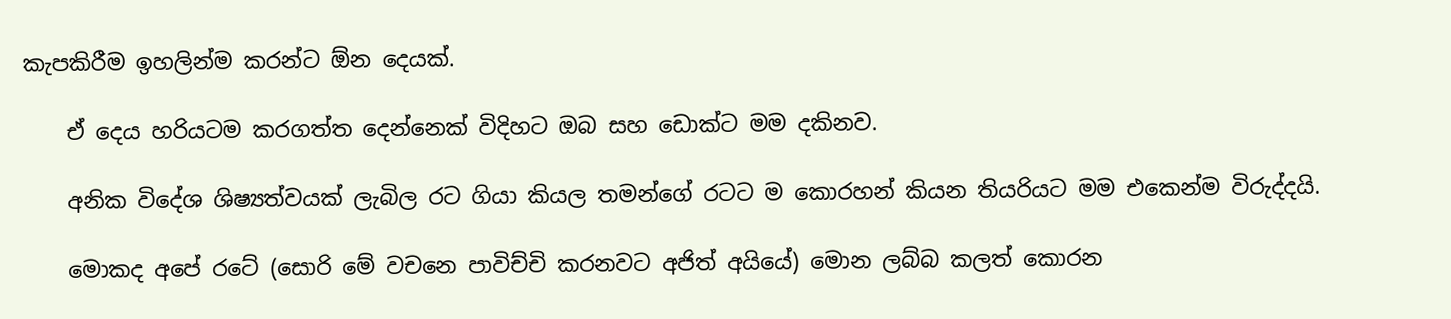කැපකිරීම ඉහලින්ම කරන්ට ඕන දෙයක්.

    ඒ දෙය හරියටම කරගත්ත දෙන්නෙක් විදිහට ඔබ සහ ඩොක්ට මම දකිනව.

    අනික විදේශ ශිෂ්‍යත්වයක් ලැබිල රට ගියා කියල තමන්ගේ රටට ම කොරහන් කියන තියරියට මම එකෙන්ම විරුද්දයි.

    මොකද අපේ රටේ (සොරි මේ වචනෙ පාවිච්චි කරනවට අජිත් අයියේ) මොන ලබ්බ කලත් කොරන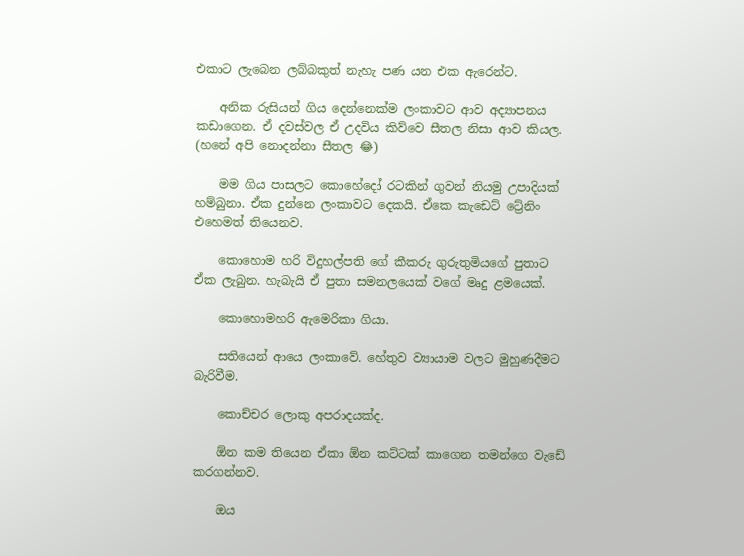එකාට ලැබෙන ලබ්බකුත් නැහැ පණ යන එක ඇරෙන්ට.

    අනික රුසියන් ගිය දෙන්නෙක්ම ලංකාවට ආව අද්‍යාපනය කඩාගෙන. ඒ දවස්වල ඒ උදවිය කිව්වෙ සීතල නිසා ආව කියල. (හනේ අපි නොදන්නා සීතල 😂)

    මම ගිය පාසලට කොහේදෝ රටකින් ගුවන් නියමු උපාදියක් හම්බුනා. ඒක දුන්නෙ ලංකාවට දෙකයි. ඒකෙ කැඩෙට් ට්‍රේනිං එහෙමත් තියෙනව.

    කොහොම හරි විදුහල්පති ගේ කීකරු ගුරුතුමියගේ පුතාට ඒක ලැබුන. හැබැයි ඒ පුතා සමනලයෙක් වගේ මෘදු ළමයෙක්.

    කොහොමහරි ඇමෙරිකා ගියා.

    සතියෙන් ආයෙ ලංකාවේ. හේතුව ව්‍යායාම වලට මුහුණදීමට බැරිවීම.

    කොච්චර ලොකු අපරාදයක්ද.

    ඕන කම තියෙන ඒකා ඕන කට්ටක් කාගෙන තමන්ගෙ වැඩේ කරගන්නව.

    ඔය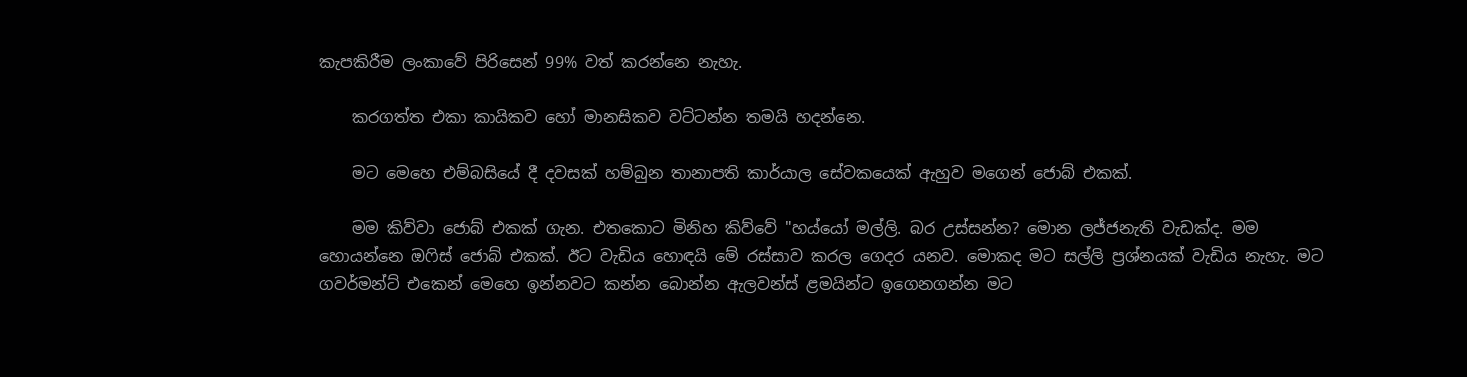කැපකිරීම ලංකාවේ පිරිසෙන් 99% වත් කරන්නෙ නැහැ.

    කරගත්ත එකා කායිකව හෝ මානසිකව වට්ටන්න තමයි හදන්නෙ.

    මට මෙහෙ එම්බසියේ දී දවසක් හම්බුන තානාපති කාර්යාල සේවකයෙක් ඇහුව මගෙන් ජොබ් එකක්.

    මම කිව්වා ජොබ් එකක් ගැන. එතකොට මිනිහ කිව්වේ "හය්යෝ මල්ලි. බර උස්සන්න? මොන ලජ්ජනැති වැඩක්ද. මම හොයන්නෙ ඔෆිස් ජොබ් එකක්. ඊට වැඩිය හොඳයි මේ රස්සාව කරල ගෙදර යනව. මොකද මට සල්ලි ප්‍රශ්නයක් වැඩිය නැහැ. මට ගවර්මන්ට් එකෙන් මෙහෙ ඉන්නවට කන්න බොන්න ඇලවන්ස් ළමයින්ට ඉගෙනගන්න මට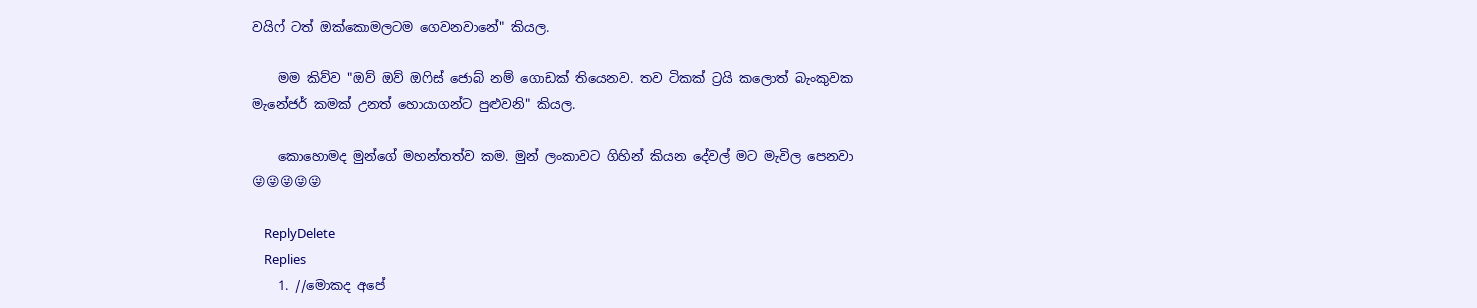වයිෆ් ටත් ඔක්කොමලටම ගෙවනවානේ" කියල.

    මම කිව්ව "ඔව් ඔව් ඔෆිස් ජොබ් නම් ගොඩක් තියෙනව. තව ටිකක් ට්‍රයි කලොත් බැංකුවක මැනේජර් කමක් උනත් හොයාගන්ට පුළුවනි" කියල.

    කොහොමද මුන්ගේ මහන්තත්ව කම. මුන් ලංකාවට ගිහින් කියන දේවල් මට මැවිල පෙනවා 😜😜😜😜😜

    ReplyDelete
    Replies
    1. //මොකද අපේ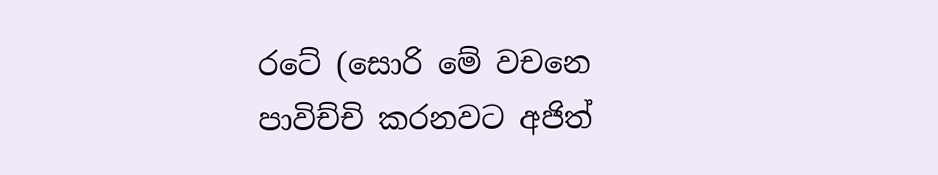රටේ (සොරි මේ වචනෙ පාවිච්චි කරනවට අජිත්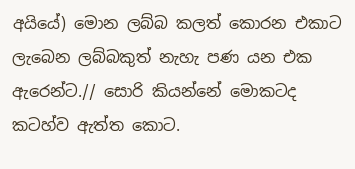අයියේ) මොන ලබ්බ කලත් කොරන එකාට ලැබෙන ලබ්බකුත් නැහැ පණ යන එක ඇරෙන්ට.// සොරි කියන්නේ මොකටද කටහ්ව ඇත්ත කොට.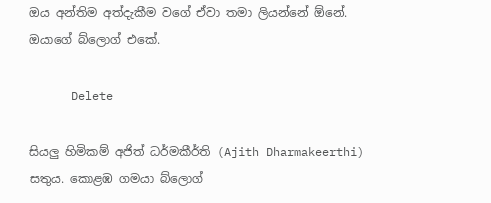ඔය අන්තිම අත්දැකීම වගේ ඒවා තමා ලියන්නේ ඕනේ. ඔයාගේ බ්ලොග් එකේ.

      Delete

සියලු හිමිකම් අජිත් ධර්මකීර්ති (Ajith Dharmakeerthi) සතුය. කොළඹ ගමයා බ්ලොග්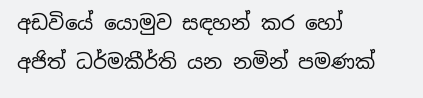අඩවියේ යොමුව සඳහන් කර හෝ අජිත් ධර්මකීර්ති යන නමින් පමණක්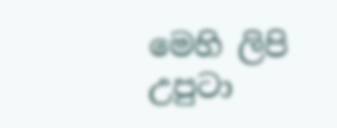මෙහි ලිපි උපුටා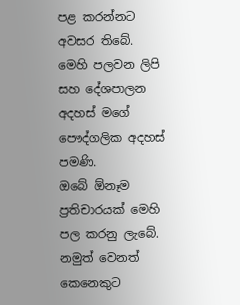පළ කරන්නට අවසර තිබේ.
මෙහි පලවන ලිපි සහ දේශපාලන අදහස් මගේ පෞද්ගලික අදහස් පමණි.
ඔබේ ඕනෑම ප්‍රතිචාරයක් මෙහි පල කරනු ලැබේ. නමුත් වෙනත් කෙනෙකුට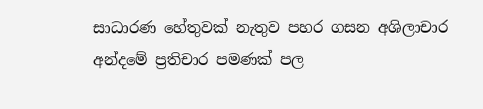සාධාරණ හේතුවක් නැතුව පහර ගසන අශිලාචාර අන්දමේ ප්‍රතිචාර පමණක් පල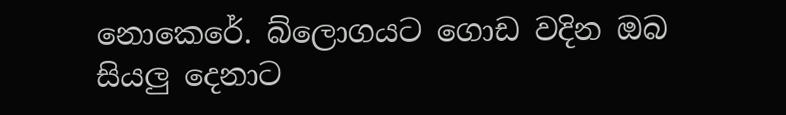නොකෙරේ. බ්ලොගයට ගොඩ වදින ඔබ සියලු දෙනාට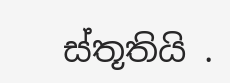ස්තූතියි .